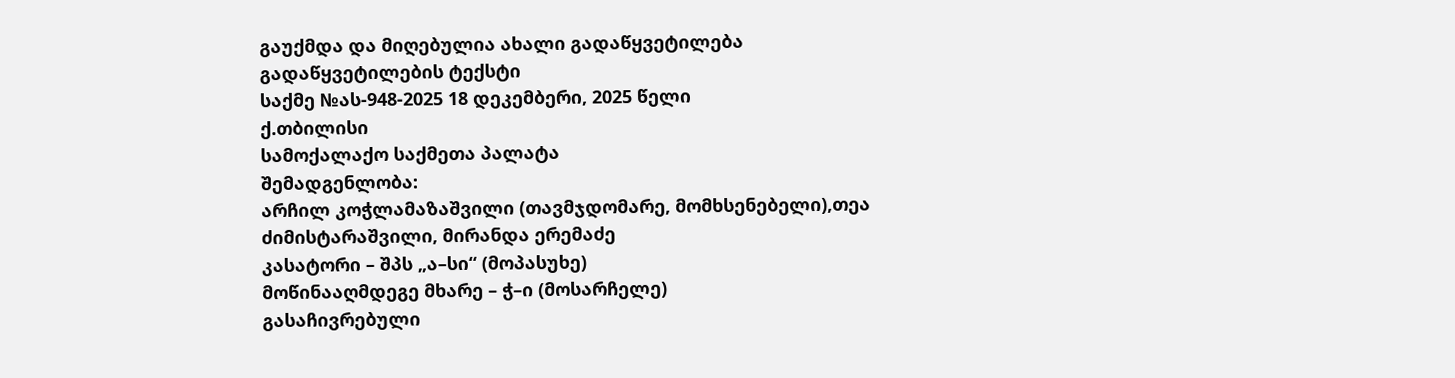გაუქმდა და მიღებულია ახალი გადაწყვეტილება
გადაწყვეტილების ტექსტი
საქმე №ას-948-2025 18 დეკემბერი, 2025 წელი
ქ.თბილისი
სამოქალაქო საქმეთა პალატა
შემადგენლობა:
არჩილ კოჭლამაზაშვილი (თავმჯდომარე, მომხსენებელი),თეა ძიმისტარაშვილი, მირანდა ერემაძე
კასატორი – შპს „ა–სი“ (მოპასუხე)
მოწინააღმდეგე მხარე – ჭ–ი (მოსარჩელე)
გასაჩივრებული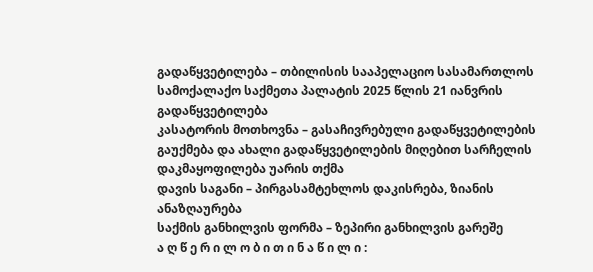გადაწყვეტილება – თბილისის სააპელაციო სასამართლოს სამოქალაქო საქმეთა პალატის 2025 წლის 21 იანვრის გადაწყვეტილება
კასატორის მოთხოვნა – გასაჩივრებული გადაწყვეტილების გაუქმება და ახალი გადაწყვეტილების მიღებით სარჩელის დაკმაყოფილება უარის თქმა
დავის საგანი – პირგასამტეხლოს დაკისრება, ზიანის ანაზღაურება
საქმის განხილვის ფორმა – ზეპირი განხილვის გარეშე
ა ღ წ ე რ ი ლ ო ბ ი თ ი ნ ა წ ი ლ ი :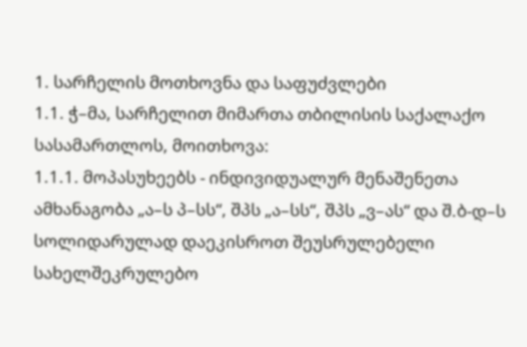1. სარჩელის მოთხოვნა და საფუძვლები
1.1. ჭ–მა, სარჩელით მიმართა თბილისის საქალაქო სასამართლოს, მოითხოვა:
1.1.1. მოპასუხეებს - ინდივიდუალურ მენაშენეთა ამხანაგობა „ა–ს პ–სს“, შპს „ა–სს“, შპს „ვ–ას“ და შ.ბ-დ–ს სოლიდარულად დაეკისროთ შეუსრულებელი სახელშეკრულებო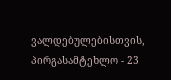ვალდებულებისთვის, პირგასამტეხლო - 23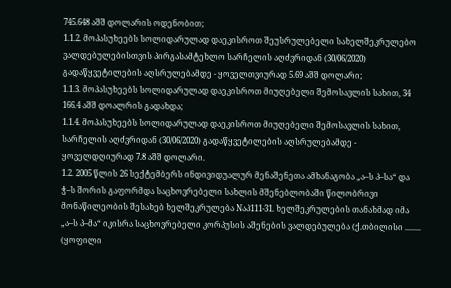745.648 აშშ დოლარის ოდენობით;
1.1.2. მოპასუხეებს სოლიდარულად დაეკისროთ შეუსრულებელი სახელშეკრულებო ვალდებულებისთვის პირგასამტეხლო სარჩელის აღძვრიდან (30/06/2020) გადაწყვეტილების აღსრულებამდე - ყოველთვიურად 5.69 აშშ დოლარი;
1.1.3. მოპასუხეებს სოლიდარულად დაეკისროთ მიუღებელი შემოსავლის სახით, 34 166.4 აშშ დოალრის გადახდა;
1.1.4. მოპასუხეებს სოლიდარულად დაეკისროთ მიუღებელი შემოსავლის სახით, სარჩელის აღძვრიდან (30/06/2020) გადაწყვეტილების აღსრულებამდე - ყოველდღიურად 7.8 აშშ დოლარი.
1.2. 2005 წლის 26 სექტემბერს ინდივიდუალურ მენაშენეთა ამხანაგობა „ა–ს პ–სა“ და ჭ–ს შორის გაფორმდა საცხოვრებელი სახლის მშენებლობაში წილობრივი მონაწილეობის შესახებ ხელშეკრულება Nაპ111-31. ხელშეკრულების თანახმად იმა „ა–ს პ–მა“ იკისრა საცხოვრებელი კორპუსის აშენების ვალდებულება (ქ.თბილისი ........ (ყოფილი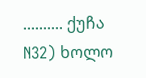.......... ქუჩა N32) ხოლო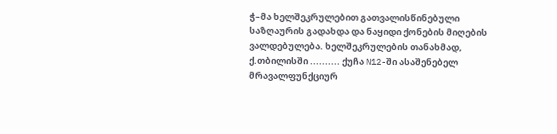ჭ–მა ხელშეკრულებით გათვალისწინებული საზღაურის გადახდა და ნაყიდი ქონების მიღების ვალდებულება. ხელშეკრულების თანახმად, ქ.თბილისში .......... ქუჩა N12-ში ასაშენებელ მრავალფუნქციურ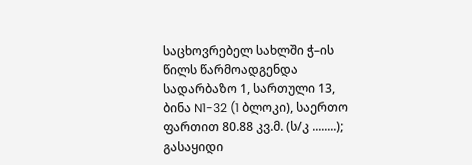საცხოვრებელ სახლში ჭ–ის წილს წარმოადგენდა სადარბაზო 1, სართული 13, ბინა N1-32 (1 ბლოკი), საერთო ფართით 80.88 კვ.მ. (ს/კ ........); გასაყიდი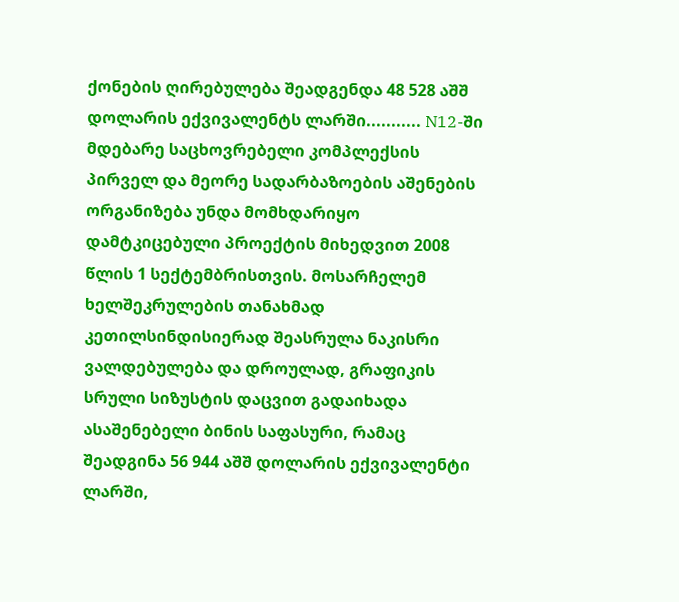ქონების ღირებულება შეადგენდა 48 528 აშშ დოლარის ექვივალენტს ლარში........... N12-ში მდებარე საცხოვრებელი კომპლექსის პირველ და მეორე სადარბაზოების აშენების ორგანიზება უნდა მომხდარიყო დამტკიცებული პროექტის მიხედვით 2008 წლის 1 სექტემბრისთვის. მოსარჩელემ ხელშეკრულების თანახმად კეთილსინდისიერად შეასრულა ნაკისრი ვალდებულება და დროულად, გრაფიკის სრული სიზუსტის დაცვით გადაიხადა ასაშენებელი ბინის საფასური, რამაც შეადგინა 56 944 აშშ დოლარის ექვივალენტი ლარში,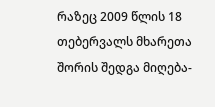რაზეც 2009 წლის 18 თებერვალს მხარეთა შორის შედგა მიღება-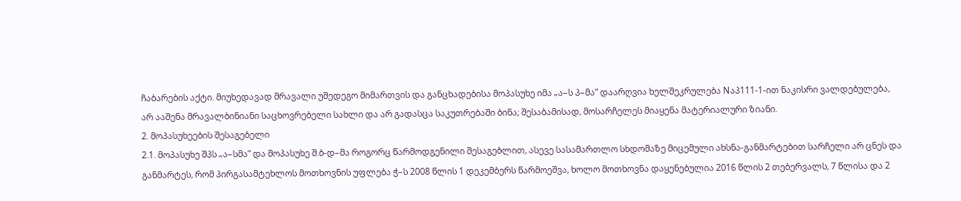ჩაბარების აქტი. მიუხედავად მრავალი უშედეგო მიმართვის და განცხადებისა მოპასუხე იმა „ა–ს პ–მა“ დაარღვია ხელშეკრულება Nაპ111-1-ით ნაკისრი ვალდებულება, არ ააშენა მრავალბინიანი საცხოვრებელი სახლი და არ გადასცა საკუთრებაში ბინა; შესაბამისად, მოსარჩელეს მიაყენა მატერიალური ზიანი.
2. მოპასუხეების შესაგებელი
2.1. მოპასუხე შპს „ა–სმა“ და მოპასუხე შ.ბ-დ–მა როგორც წარმოდგენილი შესაგებლით, ასევე სასამართლო სხდომაზე მიცემული ახსნა-განმარტებით სარჩელი არ ცნეს და განმარტეს, რომ პირგასამტეხლოს მოთხოვნის უფლება ჭ–ს 2008 წლის 1 დეკემბერს წარმოეშვა, ხოლო მოთხოვნა დაყენებულია 2016 წლის 2 თებერვალს, 7 წლისა და 2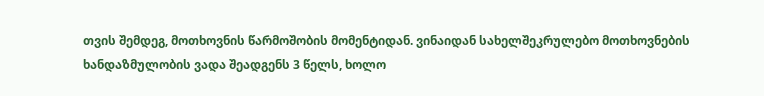თვის შემდეგ, მოთხოვნის წარმოშობის მომენტიდან. ვინაიდან სახელშეკრულებო მოთხოვნების ხანდაზმულობის ვადა შეადგენს 3 წელს, ხოლო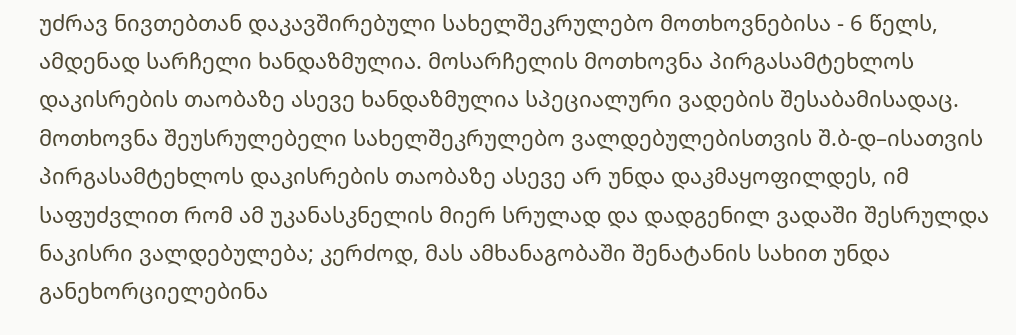უძრავ ნივთებთან დაკავშირებული სახელშეკრულებო მოთხოვნებისა - 6 წელს, ამდენად სარჩელი ხანდაზმულია. მოსარჩელის მოთხოვნა პირგასამტეხლოს დაკისრების თაობაზე ასევე ხანდაზმულია სპეციალური ვადების შესაბამისადაც. მოთხოვნა შეუსრულებელი სახელშეკრულებო ვალდებულებისთვის შ.ბ-დ–ისათვის პირგასამტეხლოს დაკისრების თაობაზე ასევე არ უნდა დაკმაყოფილდეს, იმ საფუძვლით რომ ამ უკანასკნელის მიერ სრულად და დადგენილ ვადაში შესრულდა ნაკისრი ვალდებულება; კერძოდ, მას ამხანაგობაში შენატანის სახით უნდა განეხორციელებინა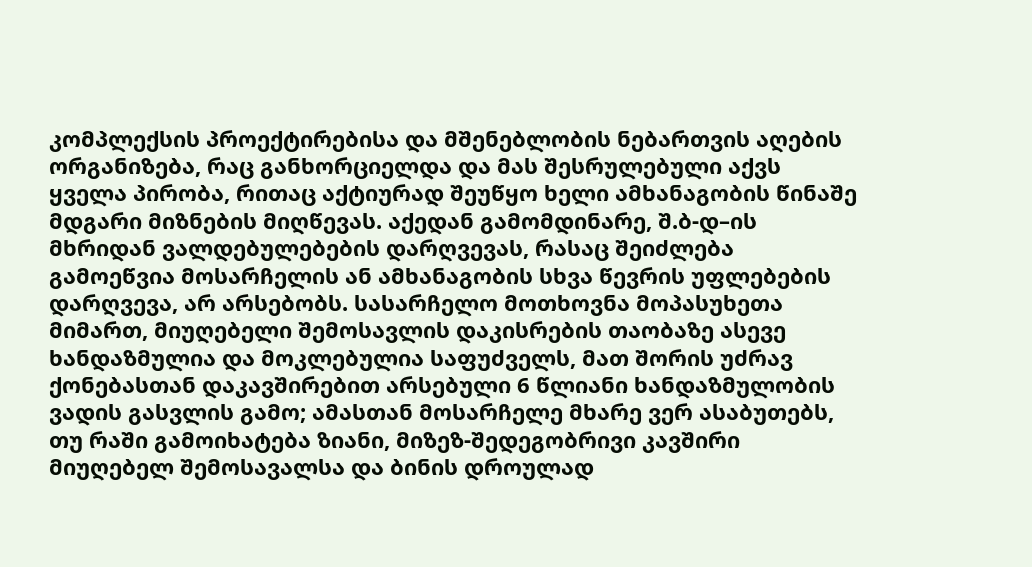კომპლექსის პროექტირებისა და მშენებლობის ნებართვის აღების ორგანიზება, რაც განხორციელდა და მას შესრულებული აქვს ყველა პირობა, რითაც აქტიურად შეუწყო ხელი ამხანაგობის წინაშე მდგარი მიზნების მიღწევას. აქედან გამომდინარე, შ.ბ-დ–ის მხრიდან ვალდებულებების დარღვევას, რასაც შეიძლება გამოეწვია მოსარჩელის ან ამხანაგობის სხვა წევრის უფლებების დარღვევა, არ არსებობს. სასარჩელო მოთხოვნა მოპასუხეთა მიმართ, მიუღებელი შემოსავლის დაკისრების თაობაზე ასევე ხანდაზმულია და მოკლებულია საფუძველს, მათ შორის უძრავ ქონებასთან დაკავშირებით არსებული 6 წლიანი ხანდაზმულობის ვადის გასვლის გამო; ამასთან მოსარჩელე მხარე ვერ ასაბუთებს, თუ რაში გამოიხატება ზიანი, მიზეზ-შედეგობრივი კავშირი მიუღებელ შემოსავალსა და ბინის დროულად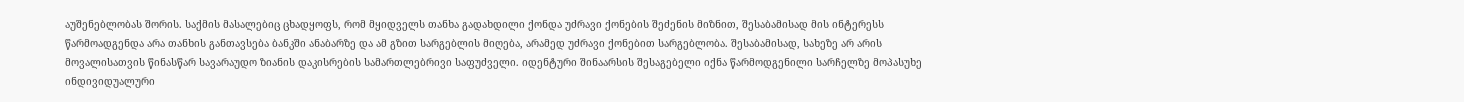აუშენებლობას შორის. საქმის მასალებიც ცხადყოფს, რომ მყიდველს თანხა გადახდილი ქონდა უძრავი ქონების შეძენის მიზნით, შესაბამისად მის ინტერესს წარმოადგენდა არა თანხის განთავსება ბანკში ანაბარზე და ამ გზით სარგებლის მიღება, არამედ უძრავი ქონებით სარგებლობა. შესაბამისად, სახეზე არ არის მოვალისათვის წინასწარ სავარაუდო ზიანის დაკისრების სამართლებრივი საფუძველი. იდენტური შინაარსის შესაგებელი იქნა წარმოდგენილი სარჩელზე მოპასუხე ინდივიდუალური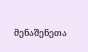მენაშენეთა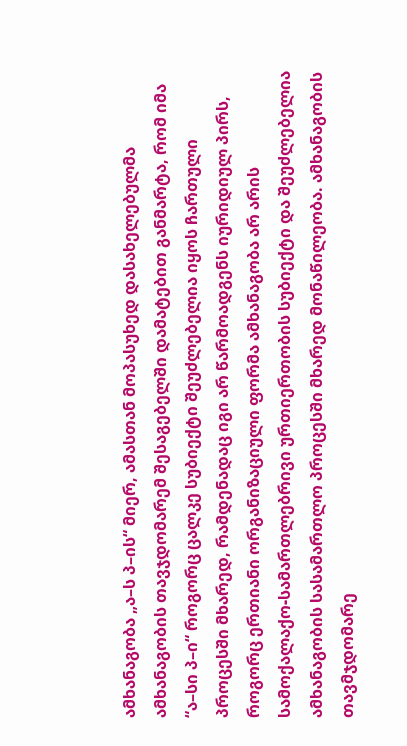ამხანაგობა „ა–ს პ–ის“ მიერ, ამასთან მოპასუხედ დასახელებულმა ამხანაგობის თავჯდომარემ შესაგებელში დამატებით განმარტა, რომ იმა “ა–სი პ–ი“ როგორც ცალკე სუბიექტი შეუძლებელია იყოს ჩართული პროცესში მხარედ, რამდენადაც იგი არ წარმოადგენს იურიდიულ პირს, როგორც ერთიანი ორგანიზაციული ფორმა ამხანაგობა არ არის სამოქალაქო-სამართლებრივი ურთიერთობის სუბიექტი და შეუძლებელია ამხანაგობის სასამართლო პროცესში მხარედ მონაწილეობა. ამხანაგობის თავმჯდომარე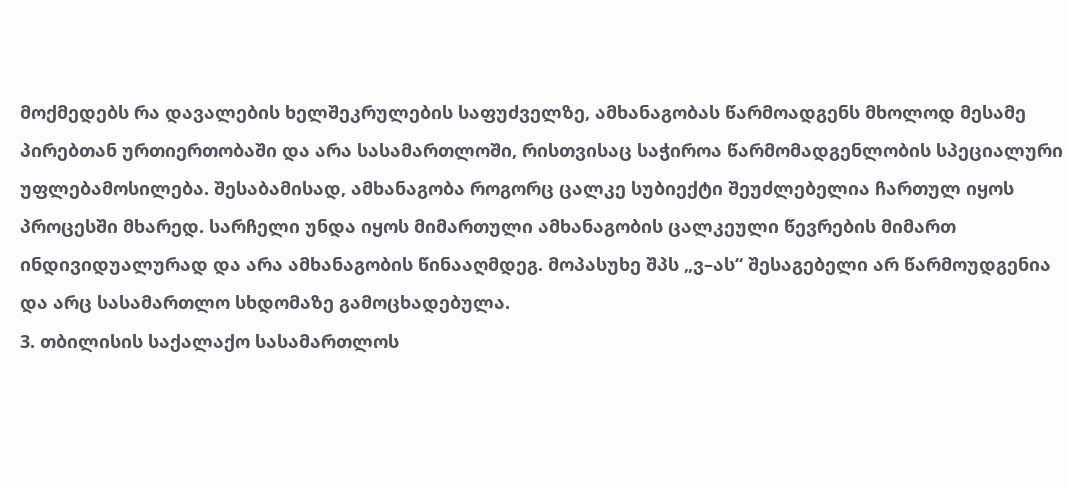მოქმედებს რა დავალების ხელშეკრულების საფუძველზე, ამხანაგობას წარმოადგენს მხოლოდ მესამე პირებთან ურთიერთობაში და არა სასამართლოში, რისთვისაც საჭიროა წარმომადგენლობის სპეციალური უფლებამოსილება. შესაბამისად, ამხანაგობა როგორც ცალკე სუბიექტი შეუძლებელია ჩართულ იყოს პროცესში მხარედ. სარჩელი უნდა იყოს მიმართული ამხანაგობის ცალკეული წევრების მიმართ ინდივიდუალურად და არა ამხანაგობის წინააღმდეგ. მოპასუხე შპს „ვ–ას“ შესაგებელი არ წარმოუდგენია და არც სასამართლო სხდომაზე გამოცხადებულა.
3. თბილისის საქალაქო სასამართლოს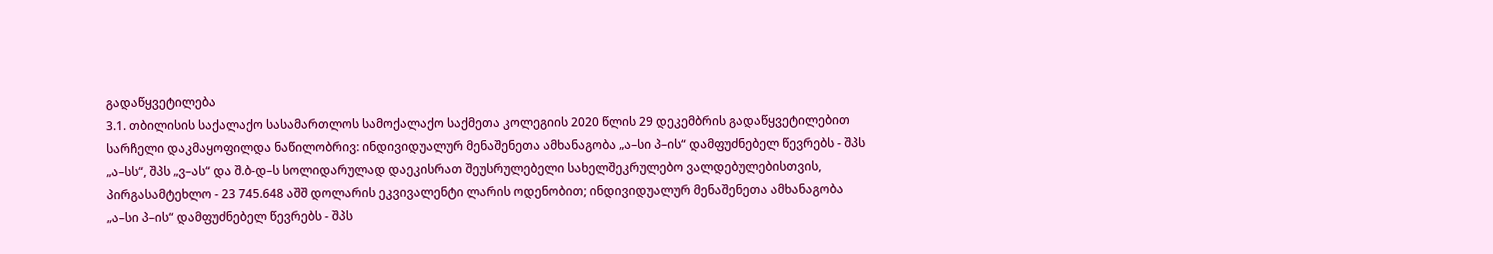გადაწყვეტილება
3.1. თბილისის საქალაქო სასამართლოს სამოქალაქო საქმეთა კოლეგიის 2020 წლის 29 დეკემბრის გადაწყვეტილებით სარჩელი დაკმაყოფილდა ნაწილობრივ: ინდივიდუალურ მენაშენეთა ამხანაგობა „ა–სი პ–ის“ დამფუძნებელ წევრებს - შპს „ა–სს“, შპს „ვ–ას“ და შ.ბ-დ–ს სოლიდარულად დაეკისრათ შეუსრულებელი სახელშეკრულებო ვალდებულებისთვის, პირგასამტეხლო - 23 745.648 აშშ დოლარის ეკვივალენტი ლარის ოდენობით; ინდივიდუალურ მენაშენეთა ამხანაგობა „ა–სი პ–ის“ დამფუძნებელ წევრებს - შპს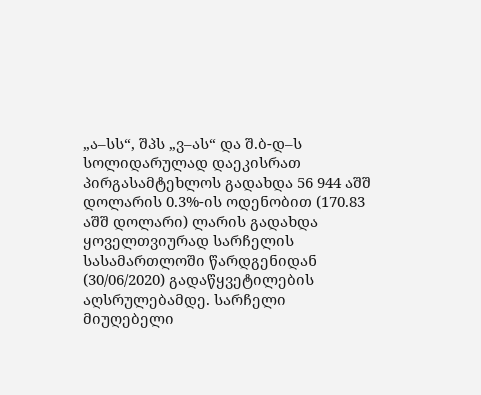„ა–სს“, შპს „ვ–ას“ და შ.ბ-დ–ს სოლიდარულად დაეკისრათ პირგასამტეხლოს გადახდა 56 944 აშშ დოლარის 0.3%-ის ოდენობით (170.83 აშშ დოლარი) ლარის გადახდა ყოველთვიურად სარჩელის სასამართლოში წარდგენიდან (30/06/2020) გადაწყვეტილების აღსრულებამდე. სარჩელი მიუღებელი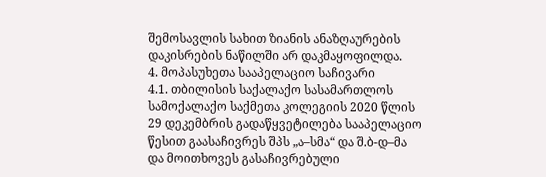შემოსავლის სახით ზიანის ანაზღაურების დაკისრების ნაწილში არ დაკმაყოფილდა.
4. მოპასუხეთა სააპელაციო საჩივარი
4.1. თბილისის საქალაქო სასამართლოს სამოქალაქო საქმეთა კოლეგიის 2020 წლის 29 დეკემბრის გადაწყვეტილება სააპელაციო წესით გაასაჩივრეს შპს „ა–სმა“ და შ.ბ-დ–მა და მოითხოვეს გასაჩივრებული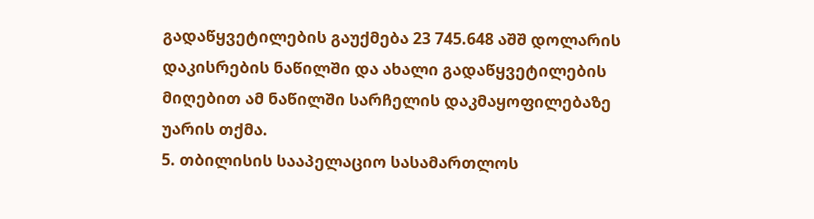გადაწყვეტილების გაუქმება 23 745.648 აშშ დოლარის დაკისრების ნაწილში და ახალი გადაწყვეტილების მიღებით ამ ნაწილში სარჩელის დაკმაყოფილებაზე უარის თქმა.
5. თბილისის სააპელაციო სასამართლოს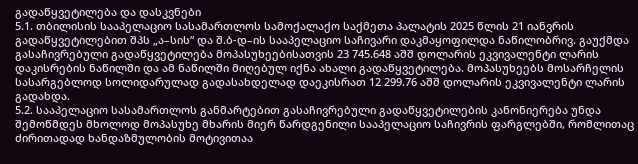გადაწყვეტილება და დასკვნები
5.1. თბილისის სააპელაციო სასამართლოს სამოქალაქო საქმეთა პალატის 2025 წლის 21 იანვრის გადაწყვეტილებით შპს „ა–სის“ და შ.ბ-დ–ის სააპელაციო საჩივარი დაკმაყოფილდა ნაწილობრივ. გაუქმდა გასაჩივრებული გადაწყვეტილება მოპასუხეებისათვის 23 745.648 აშშ დოლარის ეკვივალენტი ლარის დაკისრების ნაწილში და ამ ნაწილში მიღებულ იქნა ახალი გადაწყვეტილება. მოპასუხეებს მოსარჩელის სასარგებლოდ სოლიდარულად გადასახდელად დაეკისრათ 12 299.76 აშშ დოლარის ეკვივალენტი ლარის გადახდა.
5.2. სააპელაციო სასამართლოს განმარტებით გასაჩივრებული გადაწყვეტილების კანონიერება უნდა შემოწმდეს მხოლოდ მოპასუხე მხარის მიერ წარდგენილი სააპელაციო საჩივრის ფარგლებში, რომლითაც ძირითადად ხანდაზმულობის მოტივითაა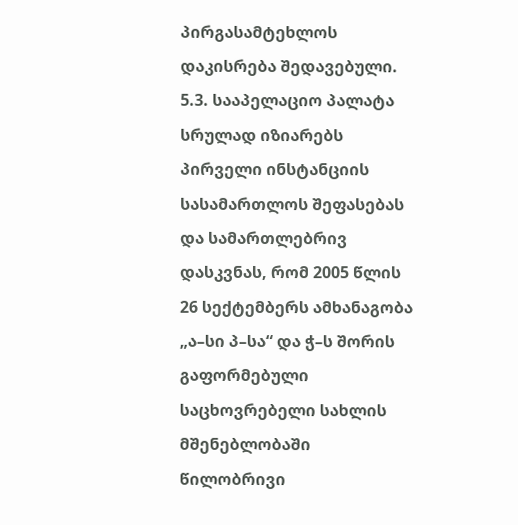პირგასამტეხლოს დაკისრება შედავებული.
5.3. სააპელაციო პალატა სრულად იზიარებს პირველი ინსტანციის სასამართლოს შეფასებას და სამართლებრივ დასკვნას, რომ 2005 წლის 26 სექტემბერს ამხანაგობა „ა–სი პ–სა“ და ჭ–ს შორის გაფორმებული საცხოვრებელი სახლის მშენებლობაში წილობრივი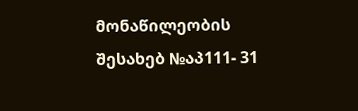მონაწილეობის შესახებ №აპ111- 31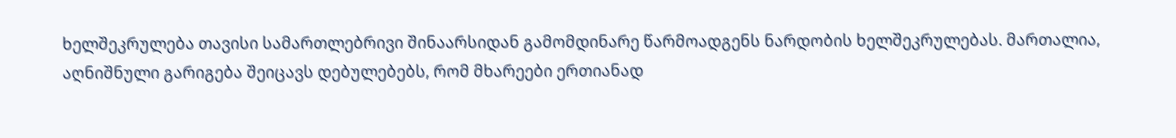ხელშეკრულება თავისი სამართლებრივი შინაარსიდან გამომდინარე წარმოადგენს ნარდობის ხელშეკრულებას. მართალია, აღნიშნული გარიგება შეიცავს დებულებებს, რომ მხარეები ერთიანად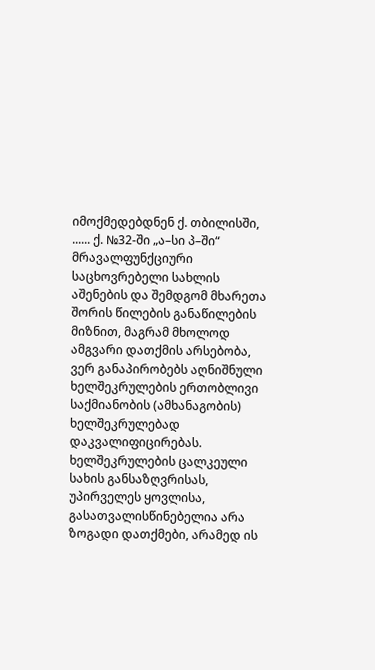იმოქმედებდნენ ქ. თბილისში, ...... ქ. №32-ში „ა–სი პ–ში“ მრავალფუნქციური საცხოვრებელი სახლის აშენების და შემდგომ მხარეთა შორის წილების განაწილების მიზნით, მაგრამ მხოლოდ ამგვარი დათქმის არსებობა, ვერ განაპირობებს აღნიშნული ხელშეკრულების ერთობლივი საქმიანობის (ამხანაგობის) ხელშეკრულებად დაკვალიფიცირებას. ხელშეკრულების ცალკეული სახის განსაზღვრისას, უპირველეს ყოვლისა, გასათვალისწინებელია არა ზოგადი დათქმები, არამედ ის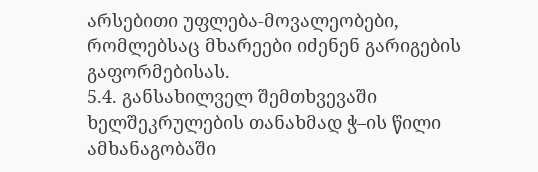არსებითი უფლება-მოვალეობები, რომლებსაც მხარეები იძენენ გარიგების გაფორმებისას.
5.4. განსახილველ შემთხვევაში ხელშეკრულების თანახმად ჭ–ის წილი ამხანაგობაში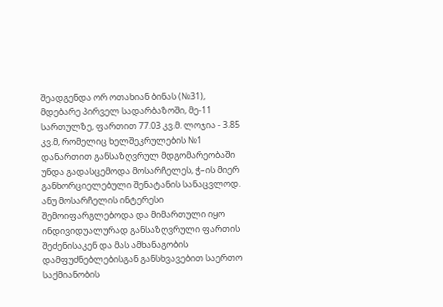შეადგენდა ორ ოთახიან ბინას (№31), მდებარე პირველ სადარბაზოში, მე-11 სართულზე, ფართით 77.03 კვ.მ. ლოჯია - 3.85 კვ.მ, რომელიც ხელშეკრულების №1 დანართით განსაზღვრულ მდგომარეობაში უნდა გადასცემოდა მოსარჩელეს, ჭ–ის მიერ განხორციელებული შენატანის სანაცვლოდ. ანუ მოსარჩელის ინტერესი შემოიფარგლებოდა და მიმართული იყო ინდივიდუალურად განსაზღვრული ფართის შეძენისაკენ და მას ამხანაგობის დამფუძნებლებისგან განსხვავებით საერთო საქმიანობის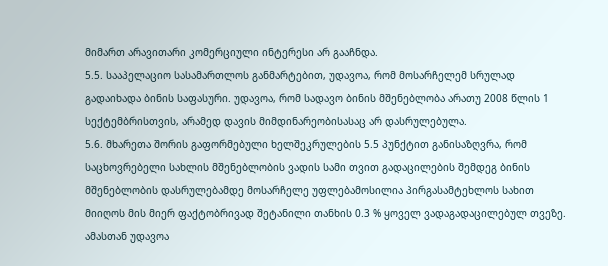მიმართ არავითარი კომერციული ინტერესი არ გააჩნდა.
5.5. სააპელაციო სასამართლოს განმარტებით, უდავოა, რომ მოსარჩელემ სრულად გადაიხადა ბინის საფასური. უდავოა, რომ სადავო ბინის მშენებლობა არათუ 2008 წლის 1 სექტემბრისთვის, არამედ დავის მიმდინარეობისასაც არ დასრულებულა.
5.6. მხარეთა შორის გაფორმებული ხელშეკრულების 5.5 პუნქტით განისაზღვრა, რომ საცხოვრებელი სახლის მშენებლობის ვადის სამი თვით გადაცილების შემდეგ ბინის მშენებლობის დასრულებამდე მოსარჩელე უფლებამოსილია პირგასამტეხლოს სახით მიიღოს მის მიერ ფაქტობრივად შეტანილი თანხის 0.3 % ყოველ ვადაგადაცილებულ თვეზე. ამასთან უდავოა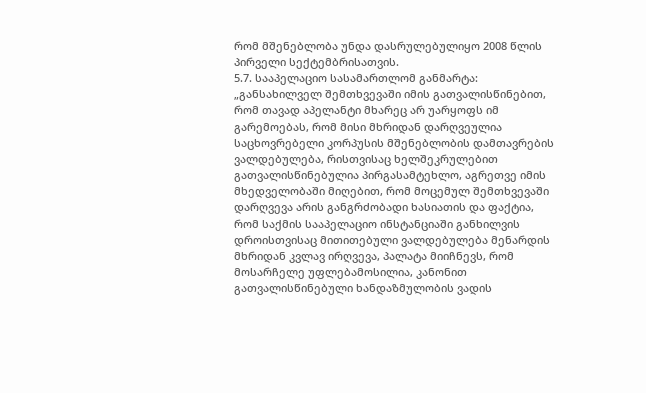რომ მშენებლობა უნდა დასრულებულიყო 2008 წლის პირველი სექტემბრისათვის.
5.7. სააპელაციო სასამართლომ განმარტა: „განსახილველ შემთხვევაში იმის გათვალისწინებით, რომ თავად აპელანტი მხარეც არ უარყოფს იმ გარემოებას, რომ მისი მხრიდან დარღვეულია საცხოვრებელი კორპუსის მშენებლობის დამთავრების ვალდებულება, რისთვისაც ხელშეკრულებით გათვალისწინებულია პირგასამტეხლო, აგრეთვე იმის მხედველობაში მიღებით, რომ მოცემულ შემთხვევაში დარღვევა არის განგრძობადი ხასიათის და ფაქტია, რომ საქმის სააპელაციო ინსტანციაში განხილვის დროისთვისაც მითითებული ვალდებულება მენარდის მხრიდან კვლავ ირღვევა, პალატა მიიჩნევს, რომ მოსარჩელე უფლებამოსილია, კანონით გათვალისწინებული ხანდაზმულობის ვადის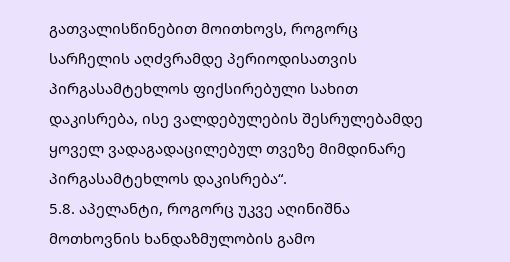გათვალისწინებით მოითხოვს, როგორც სარჩელის აღძვრამდე პერიოდისათვის პირგასამტეხლოს ფიქსირებული სახით დაკისრება, ისე ვალდებულების შესრულებამდე ყოველ ვადაგადაცილებულ თვეზე მიმდინარე პირგასამტეხლოს დაკისრება“.
5.8. აპელანტი, როგორც უკვე აღინიშნა მოთხოვნის ხანდაზმულობის გამო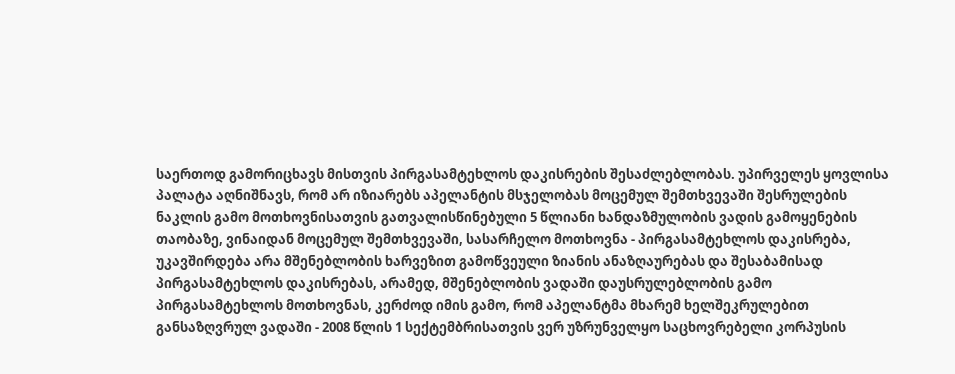საერთოდ გამორიცხავს მისთვის პირგასამტეხლოს დაკისრების შესაძლებლობას. უპირველეს ყოვლისა პალატა აღნიშნავს, რომ არ იზიარებს აპელანტის მსჯელობას მოცემულ შემთხვევაში შესრულების ნაკლის გამო მოთხოვნისათვის გათვალისწინებული 5 წლიანი ხანდაზმულობის ვადის გამოყენების თაობაზე, ვინაიდან მოცემულ შემთხვევაში, სასარჩელო მოთხოვნა - პირგასამტეხლოს დაკისრება, უკავშირდება არა მშენებლობის ხარვეზით გამოწვეული ზიანის ანაზღაურებას და შესაბამისად პირგასამტეხლოს დაკისრებას, არამედ, მშენებლობის ვადაში დაუსრულებლობის გამო პირგასამტეხლოს მოთხოვნას, კერძოდ იმის გამო, რომ აპელანტმა მხარემ ხელშეკრულებით განსაზღვრულ ვადაში - 2008 წლის 1 სექტემბრისათვის ვერ უზრუნველყო საცხოვრებელი კორპუსის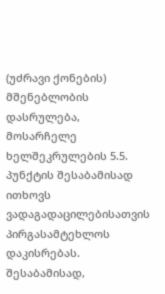(უძრავი ქონების) მშენებლობის დასრულება, მოსარჩელე ხელშეკრულების 5.5. პუნქტის შესაბამისად ითხოვს ვადაგადაცილებისათვის პირგასამტეხლოს დაკისრებას. შესაბამისად,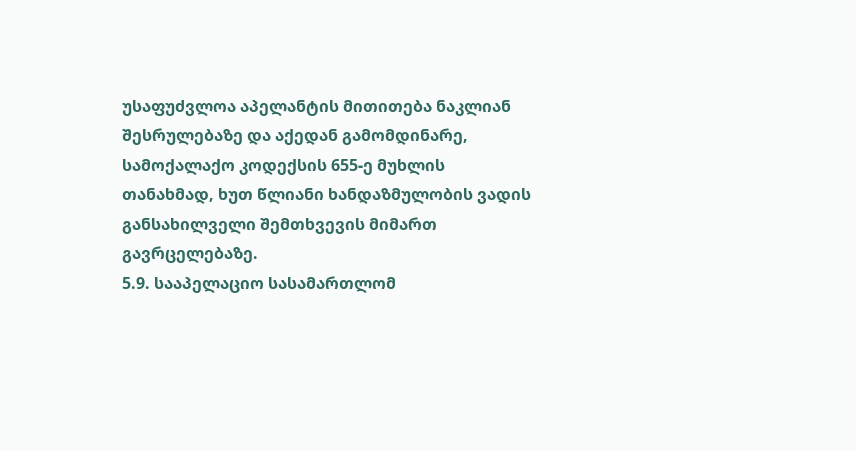უსაფუძვლოა აპელანტის მითითება ნაკლიან შესრულებაზე და აქედან გამომდინარე, სამოქალაქო კოდექსის 655-ე მუხლის თანახმად, ხუთ წლიანი ხანდაზმულობის ვადის განსახილველი შემთხვევის მიმართ გავრცელებაზე.
5.9. სააპელაციო სასამართლომ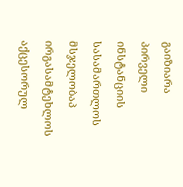გაიზიარა პირველი ინსტანციის სასამართლოს მსჯელობაპ ირგასამტეხლოს აქცესორულ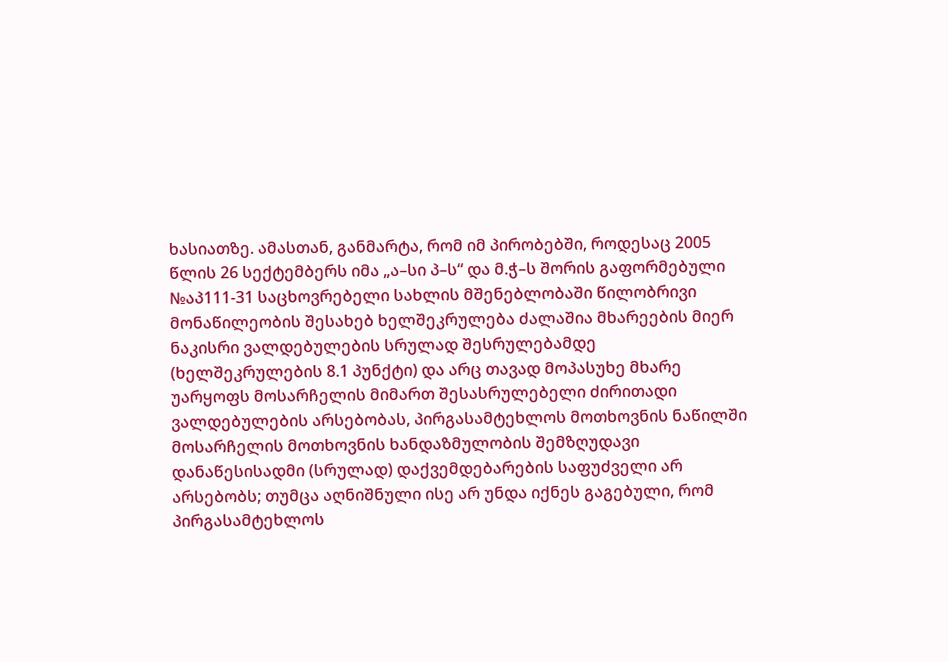ხასიათზე. ამასთან, განმარტა, რომ იმ პირობებში, როდესაც 2005 წლის 26 სექტემბერს იმა „ა–სი პ–ს“ და მ.ჭ–ს შორის გაფორმებული №აპ111-31 საცხოვრებელი სახლის მშენებლობაში წილობრივი მონაწილეობის შესახებ ხელშეკრულება ძალაშია მხარეების მიერ ნაკისრი ვალდებულების სრულად შესრულებამდე (ხელშეკრულების 8.1 პუნქტი) და არც თავად მოპასუხე მხარე უარყოფს მოსარჩელის მიმართ შესასრულებელი ძირითადი ვალდებულების არსებობას, პირგასამტეხლოს მოთხოვნის ნაწილში მოსარჩელის მოთხოვნის ხანდაზმულობის შემზღუდავი დანაწესისადმი (სრულად) დაქვემდებარების საფუძველი არ არსებობს; თუმცა აღნიშნული ისე არ უნდა იქნეს გაგებული, რომ პირგასამტეხლოს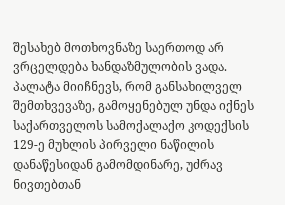შესახებ მოთხოვნაზე საერთოდ არ ვრცელდება ხანდაზმულობის ვადა. პალატა მიიჩნევს, რომ განსახილველ შემთხვევაზე, გამოყენებულ უნდა იქნეს საქართველოს სამოქალაქო კოდექსის 129-ე მუხლის პირველი ნაწილის დანაწესიდან გამომდინარე, უძრავ ნივთებთან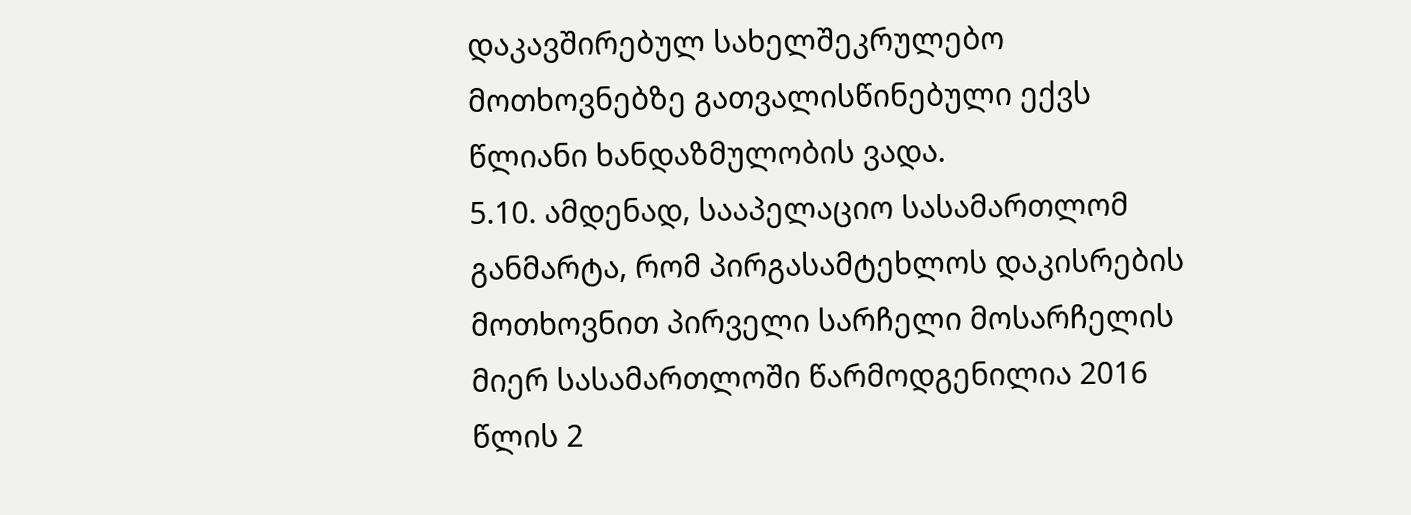დაკავშირებულ სახელშეკრულებო მოთხოვნებზე გათვალისწინებული ექვს წლიანი ხანდაზმულობის ვადა.
5.10. ამდენად, სააპელაციო სასამართლომ განმარტა, რომ პირგასამტეხლოს დაკისრების მოთხოვნით პირველი სარჩელი მოსარჩელის მიერ სასამართლოში წარმოდგენილია 2016 წლის 2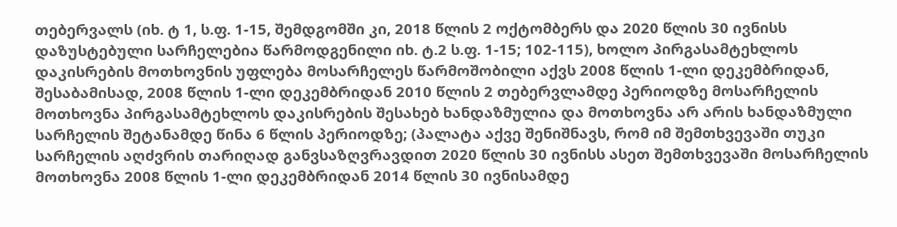თებერვალს (იხ. ტ 1, ს.ფ. 1-15, შემდგომში კი, 2018 წლის 2 ოქტომბერს და 2020 წლის 30 ივნისს დაზუსტებული სარჩელებია წარმოდგენილი იხ. ტ.2 ს.ფ. 1-15; 102-115), ხოლო პირგასამტეხლოს დაკისრების მოთხოვნის უფლება მოსარჩელეს წარმოშობილი აქვს 2008 წლის 1-ლი დეკემბრიდან, შესაბამისად, 2008 წლის 1-ლი დეკემბრიდან 2010 წლის 2 თებერვლამდე პერიოდზე მოსარჩელის მოთხოვნა პირგასამტეხლოს დაკისრების შესახებ ხანდაზმულია და მოთხოვნა არ არის ხანდაზმული სარჩელის შეტანამდე წინა 6 წლის პერიოდზე; (პალატა აქვე შენიშნავს, რომ იმ შემთხვევაში თუკი სარჩელის აღძვრის თარიღად განვსაზღვრავდით 2020 წლის 30 ივნისს ასეთ შემთხვევაში მოსარჩელის მოთხოვნა 2008 წლის 1-ლი დეკემბრიდან 2014 წლის 30 ივნისამდე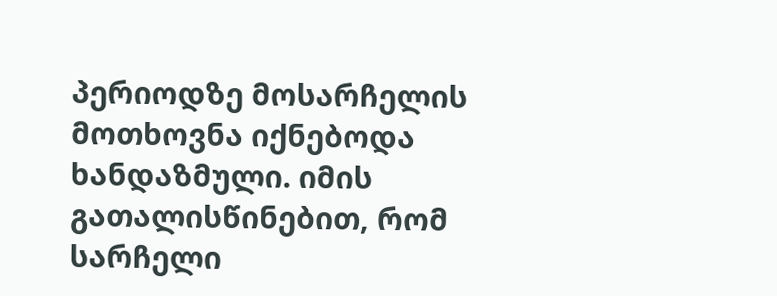პერიოდზე მოსარჩელის მოთხოვნა იქნებოდა ხანდაზმული. იმის გათალისწინებით, რომ სარჩელი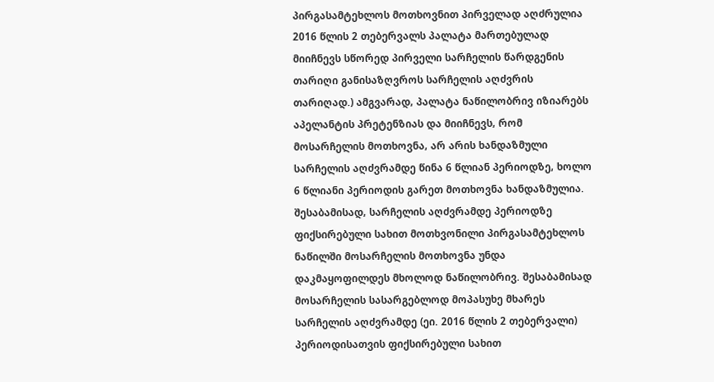პირგასამტეხლოს მოთხოვნით პირველად აღძრულია 2016 წლის 2 თებერვალს პალატა მართებულად მიიჩნევს სწორედ პირველი სარჩელის წარდგენის თარიღი განისაზღვროს სარჩელის აღძვრის თარიღად.) ამგვარად, პალატა ნაწილობრივ იზიარებს აპელანტის პრეტენზიას და მიიჩნევს, რომ მოსარჩელის მოთხოვნა, არ არის ხანდაზმული სარჩელის აღძვრამდე წინა 6 წლიან პერიოდზე, ხოლო 6 წლიანი პერიოდის გარეთ მოთხოვნა ხანდაზმულია. შესაბამისად, სარჩელის აღძვრამდე პერიოდზე ფიქსირებული სახით მოთხვონილი პირგასამტეხლოს ნაწილში მოსარჩელის მოთხოვნა უნდა დაკმაყოფილდეს მხოლოდ ნაწილობრივ. შესაბამისად მოსარჩელის სასარგებლოდ მოპასუხე მხარეს სარჩელის აღძვრამდე (ეი. 2016 წლის 2 თებერვალი) პერიოდისათვის ფიქსირებული სახით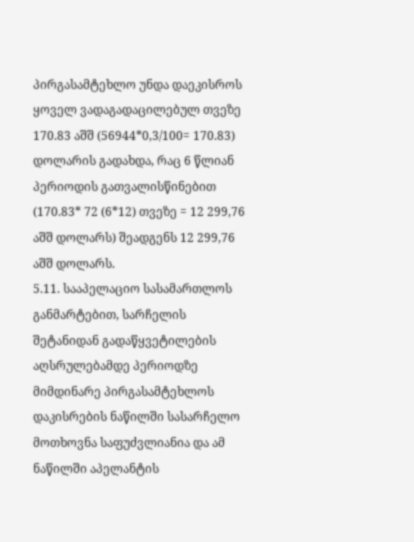პირგასამტეხლო უნდა დაეკისროს ყოველ ვადაგადაცილებულ თვეზე 170.83 აშშ (56944*0,3/100= 170.83) დოლარის გადახდა, რაც 6 წლიან პერიოდის გათვალისწინებით (170.83* 72 (6*12) თვეზე = 12 299,76 აშშ დოლარს) შეადგენს 12 299,76 აშშ დოლარს.
5.11. სააპელაციო სასამართლოს განმარტებით, სარჩელის შეტანიდან გადაწყვეტილების აღსრულებამდე პერიოდზე მიმდინარე პირგასამტეხლოს დაკისრების ნაწილში სასარჩელო მოთხოვნა საფუძვლიანია და ამ ნაწილში აპელანტის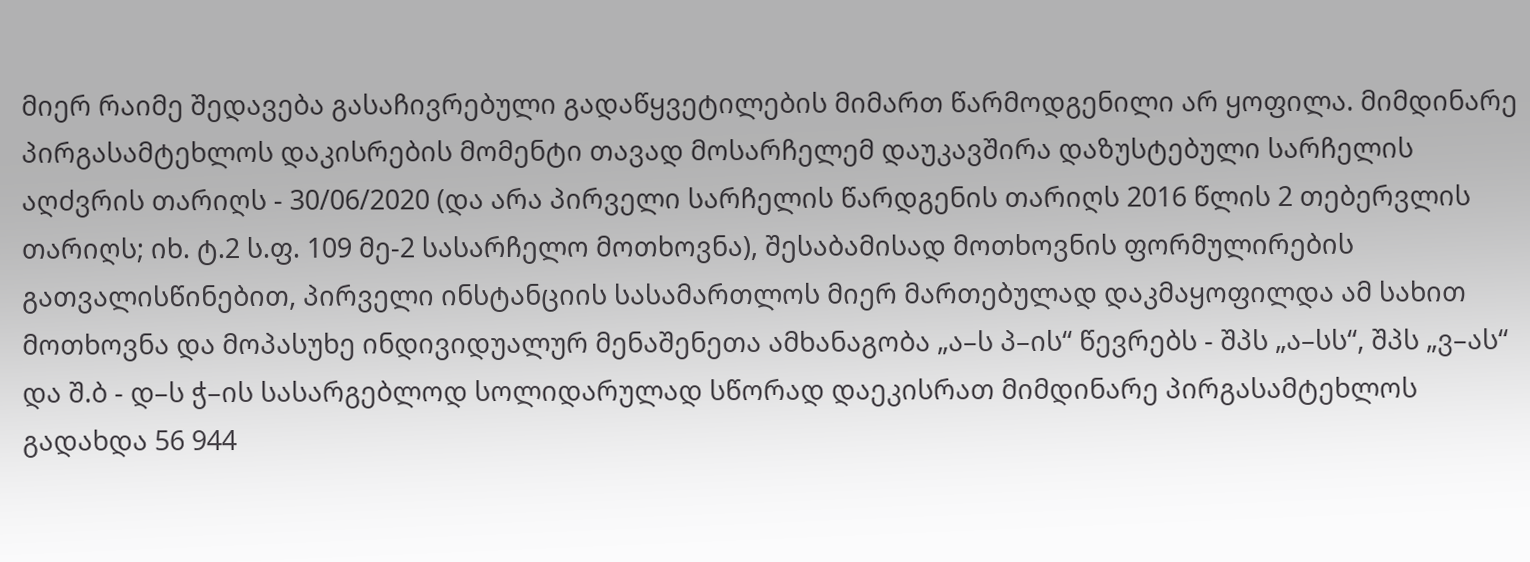მიერ რაიმე შედავება გასაჩივრებული გადაწყვეტილების მიმართ წარმოდგენილი არ ყოფილა. მიმდინარე პირგასამტეხლოს დაკისრების მომენტი თავად მოსარჩელემ დაუკავშირა დაზუსტებული სარჩელის აღძვრის თარიღს - 30/06/2020 (და არა პირველი სარჩელის წარდგენის თარიღს 2016 წლის 2 თებერვლის თარიღს; იხ. ტ.2 ს.ფ. 109 მე-2 სასარჩელო მოთხოვნა), შესაბამისად მოთხოვნის ფორმულირების გათვალისწინებით, პირველი ინსტანციის სასამართლოს მიერ მართებულად დაკმაყოფილდა ამ სახით მოთხოვნა და მოპასუხე ინდივიდუალურ მენაშენეთა ამხანაგობა „ა–ს პ–ის“ წევრებს - შპს „ა–სს“, შპს „ვ–ას“ და შ.ბ - დ–ს ჭ–ის სასარგებლოდ სოლიდარულად სწორად დაეკისრათ მიმდინარე პირგასამტეხლოს გადახდა 56 944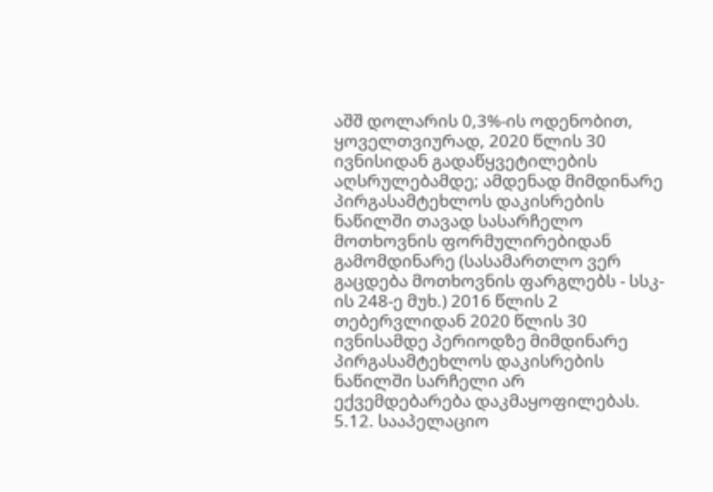აშშ დოლარის 0,3%-ის ოდენობით, ყოველთვიურად, 2020 წლის 30 ივნისიდან გადაწყვეტილების აღსრულებამდე; ამდენად მიმდინარე პირგასამტეხლოს დაკისრების ნაწილში თავად სასარჩელო მოთხოვნის ფორმულირებიდან გამომდინარე (სასამართლო ვერ გაცდება მოთხოვნის ფარგლებს - სსკ-ის 248-ე მუხ.) 2016 წლის 2 თებერვლიდან 2020 წლის 30 ივნისამდე პერიოდზე მიმდინარე პირგასამტეხლოს დაკისრების ნაწილში სარჩელი არ ექვემდებარება დაკმაყოფილებას.
5.12. სააპელაციო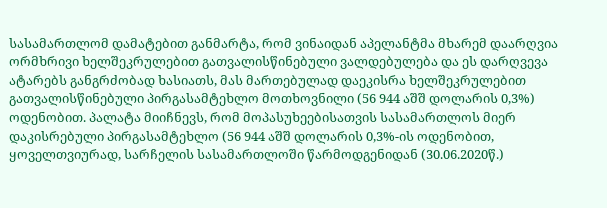სასამართლომ დამატებით განმარტა, რომ ვინაიდან აპელანტმა მხარემ დაარღვია ორმხრივი ხელშეკრულებით გათვალისწინებული ვალდებულება და ეს დარღვევა ატარებს განგრძობად ხასიათს, მას მართებულად დაეკისრა ხელშეკრულებით გათვალისწინებული პირგასამტეხლო მოთხოვნილი (56 944 აშშ დოლარის 0,3%) ოდენობით. პალატა მიიჩნევს, რომ მოპასუხეებისათვის სასამართლოს მიერ დაკისრებული პირგასამტეხლო (56 944 აშშ დოლარის 0,3%-ის ოდენობით, ყოველთვიურად, სარჩელის სასამართლოში წარმოდგენიდან (30.06.2020წ.)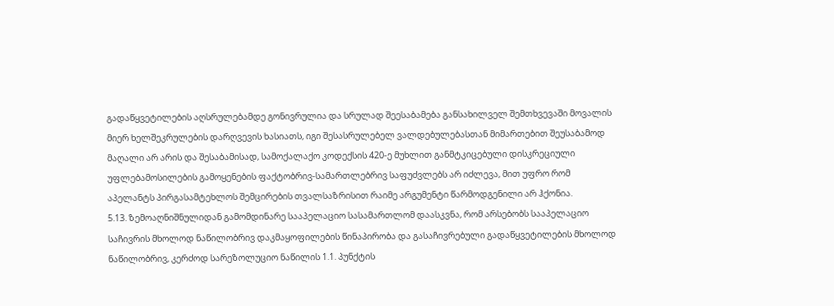გადაწყვეტილების აღსრულებამდე გონივრულია და სრულად შეესაბამება განსახილველ შემთხვევაში მოვალის მიერ ხელშეკრულების დარღვევის ხასიათს, იგი შესასრულებელ ვალდებულებასთან მიმართებით შეუსაბამოდ მაღალი არ არის და შესაბამისად, სამოქალაქო კოდექსის 420-ე მუხლით განმტკიცებული დისკრეციული უფლებამოსილების გამოყენების ფაქტობრივ-სამართლებრივ საფუძვლებს არ იძლევა, მით უფრო რომ აპელანტს პირგასამტეხლოს შემცირების თვალსაზრისით რაიმე არგუმენტი წარმოდგენილი არ ჰქონია.
5.13. ზემოაღნიშნულიდან გამომდინარე სააპელაციო სასამართლომ დაასკვნა, რომ არსებობს სააპელაციო საჩივრის მხოლოდ ნაწილობრივ დაკმაყოფილების წინაპირობა და გასაჩივრებული გადაწყვეტილების მხოლოდ ნაწილობრივ, კერძოდ სარეზოლუციო ნაწილის 1.1. პუნქტის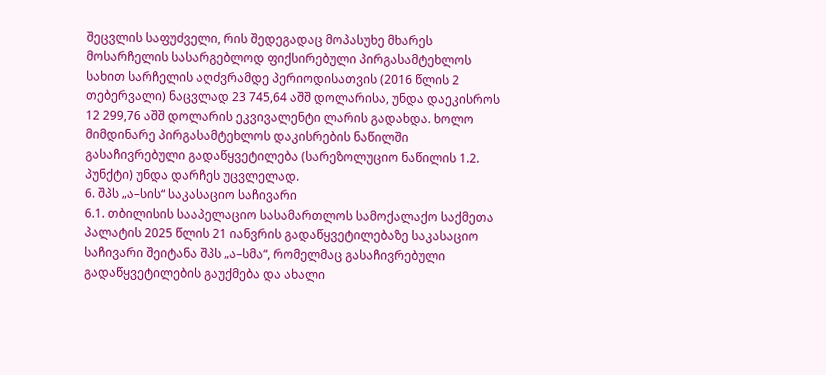შეცვლის საფუძველი, რის შედეგადაც მოპასუხე მხარეს მოსარჩელის სასარგებლოდ ფიქსირებული პირგასამტეხლოს სახით სარჩელის აღძვრამდე პერიოდისათვის (2016 წლის 2 თებერვალი) ნაცვლად 23 745,64 აშშ დოლარისა, უნდა დაეკისროს 12 299,76 აშშ დოლარის ეკვივალენტი ლარის გადახდა. ხოლო მიმდინარე პირგასამტეხლოს დაკისრების ნაწილში გასაჩივრებული გადაწყვეტილება (სარეზოლუციო ნაწილის 1.2. პუნქტი) უნდა დარჩეს უცვლელად.
6. შპს „ა–სის“ საკასაციო საჩივარი
6.1. თბილისის სააპელაციო სასამართლოს სამოქალაქო საქმეთა პალატის 2025 წლის 21 იანვრის გადაწყვეტილებაზე საკასაციო საჩივარი შეიტანა შპს „ა–სმა“, რომელმაც გასაჩივრებული გადაწყვეტილების გაუქმება და ახალი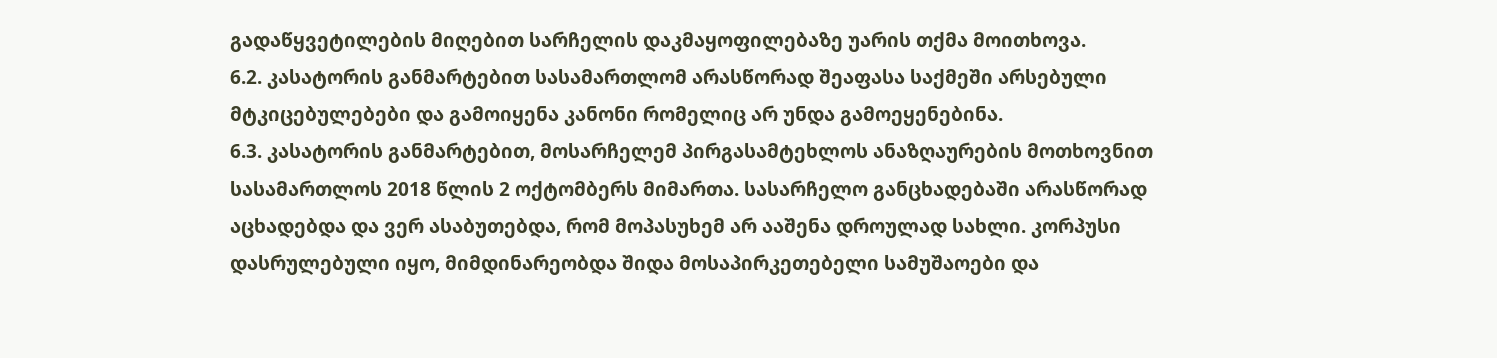გადაწყვეტილების მიღებით სარჩელის დაკმაყოფილებაზე უარის თქმა მოითხოვა.
6.2. კასატორის განმარტებით სასამართლომ არასწორად შეაფასა საქმეში არსებული მტკიცებულებები და გამოიყენა კანონი რომელიც არ უნდა გამოეყენებინა.
6.3. კასატორის განმარტებით, მოსარჩელემ პირგასამტეხლოს ანაზღაურების მოთხოვნით სასამართლოს 2018 წლის 2 ოქტომბერს მიმართა. სასარჩელო განცხადებაში არასწორად აცხადებდა და ვერ ასაბუთებდა, რომ მოპასუხემ არ ააშენა დროულად სახლი. კორპუსი დასრულებული იყო, მიმდინარეობდა შიდა მოსაპირკეთებელი სამუშაოები და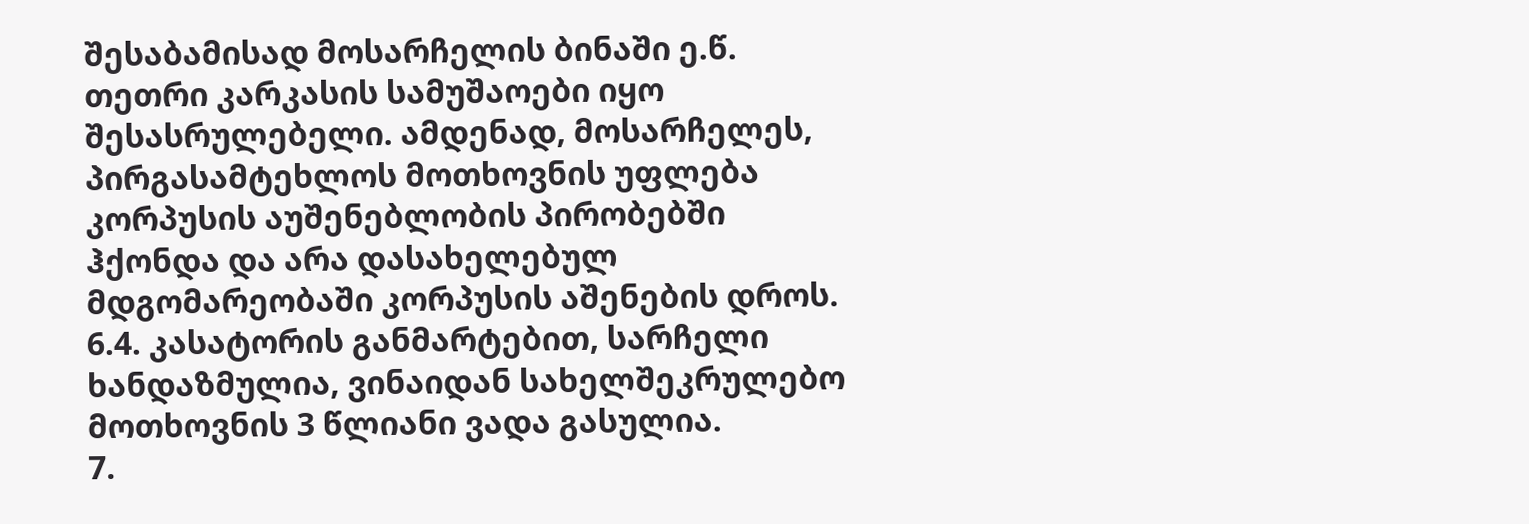შესაბამისად მოსარჩელის ბინაში ე.წ. თეთრი კარკასის სამუშაოები იყო შესასრულებელი. ამდენად, მოსარჩელეს, პირგასამტეხლოს მოთხოვნის უფლება კორპუსის აუშენებლობის პირობებში ჰქონდა და არა დასახელებულ მდგომარეობაში კორპუსის აშენების დროს.
6.4. კასატორის განმარტებით, სარჩელი ხანდაზმულია, ვინაიდან სახელშეკრულებო მოთხოვნის 3 წლიანი ვადა გასულია.
7.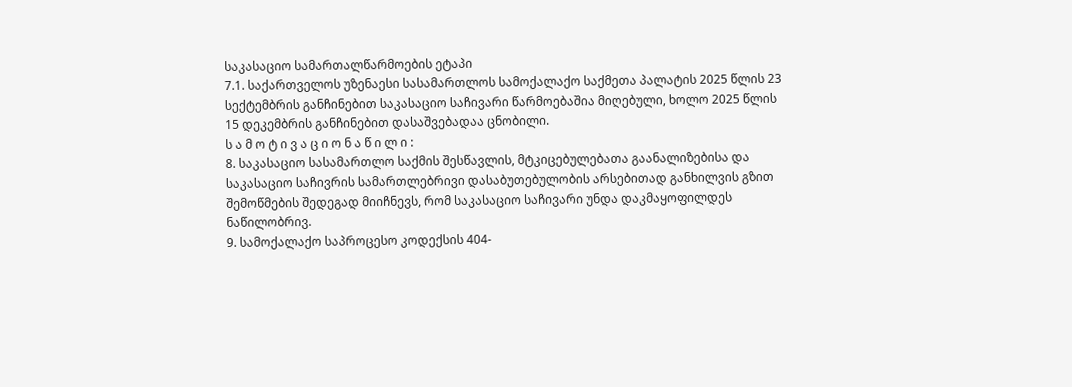საკასაციო სამართალწარმოების ეტაპი
7.1. საქართველოს უზენაესი სასამართლოს სამოქალაქო საქმეთა პალატის 2025 წლის 23 სექტემბრის განჩინებით საკასაციო საჩივარი წარმოებაშია მიღებული, ხოლო 2025 წლის 15 დეკემბრის განჩინებით დასაშვებადაა ცნობილი.
ს ა მ ო ტ ი ვ ა ც ი ო ნ ა წ ი ლ ი :
8. საკასაციო სასამართლო საქმის შესწავლის, მტკიცებულებათა გაანალიზებისა და საკასაციო საჩივრის სამართლებრივი დასაბუთებულობის არსებითად განხილვის გზით შემოწმების შედეგად მიიჩნევს, რომ საკასაციო საჩივარი უნდა დაკმაყოფილდეს ნაწილობრივ.
9. სამოქალაქო საპროცესო კოდექსის 404-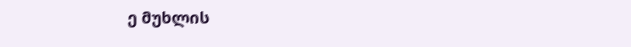ე მუხლის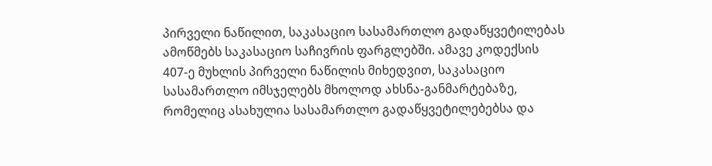პირველი ნაწილით, საკასაციო სასამართლო გადაწყვეტილებას ამოწმებს საკასაციო საჩივრის ფარგლებში. ამავე კოდექსის 407-ე მუხლის პირველი ნაწილის მიხედვით, საკასაციო სასამართლო იმსჯელებს მხოლოდ ახსნა-განმარტებაზე, რომელიც ასახულია სასამართლო გადაწყვეტილებებსა და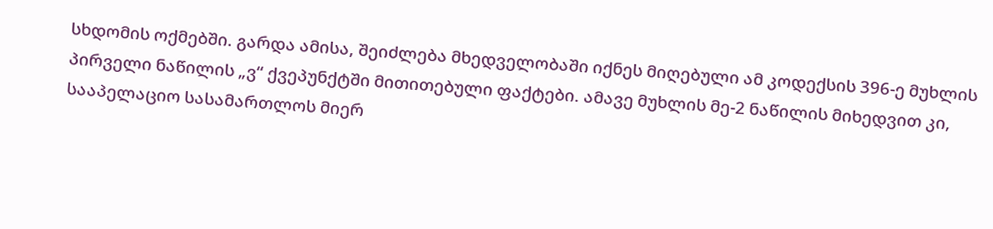სხდომის ოქმებში. გარდა ამისა, შეიძლება მხედველობაში იქნეს მიღებული ამ კოდექსის 396-ე მუხლის პირველი ნაწილის „ვ“ ქვეპუნქტში მითითებული ფაქტები. ამავე მუხლის მე-2 ნაწილის მიხედვით კი, სააპელაციო სასამართლოს მიერ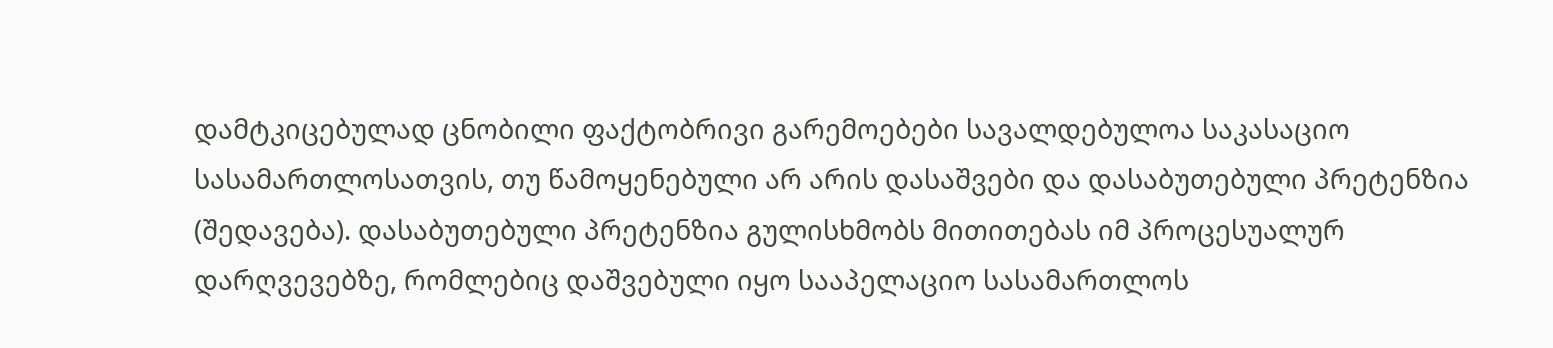დამტკიცებულად ცნობილი ფაქტობრივი გარემოებები სავალდებულოა საკასაციო სასამართლოსათვის, თუ წამოყენებული არ არის დასაშვები და დასაბუთებული პრეტენზია (შედავება). დასაბუთებული პრეტენზია გულისხმობს მითითებას იმ პროცესუალურ დარღვევებზე, რომლებიც დაშვებული იყო სააპელაციო სასამართლოს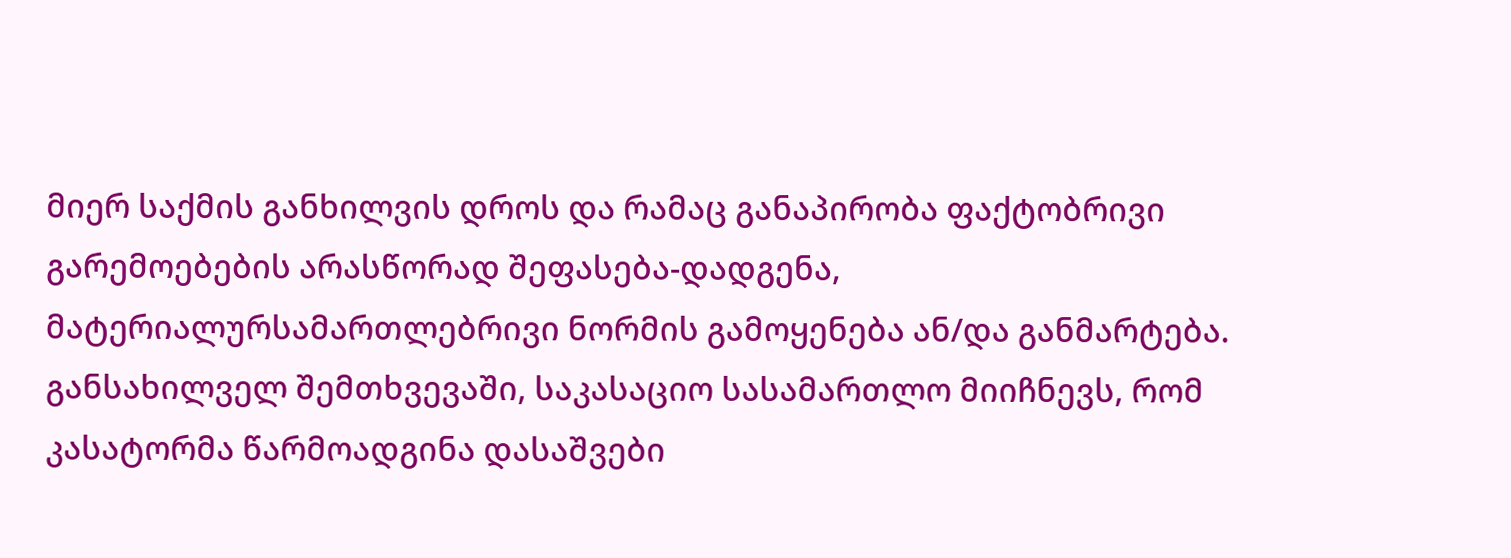მიერ საქმის განხილვის დროს და რამაც განაპირობა ფაქტობრივი გარემოებების არასწორად შეფასება-დადგენა, მატერიალურსამართლებრივი ნორმის გამოყენება ან/და განმარტება. განსახილველ შემთხვევაში, საკასაციო სასამართლო მიიჩნევს, რომ კასატორმა წარმოადგინა დასაშვები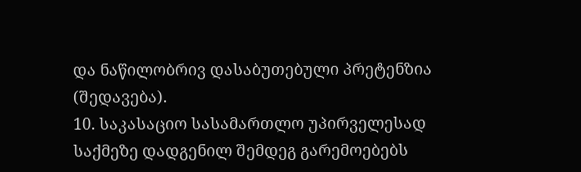და ნაწილობრივ დასაბუთებული პრეტენზია (შედავება).
10. საკასაციო სასამართლო უპირველესად საქმეზე დადგენილ შემდეგ გარემოებებს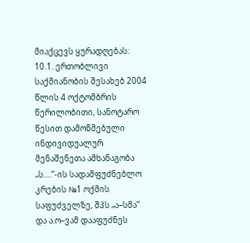მიაქცევს ყურადღებას:
10.1. ერთობლივი საქმიანობის შესახებ 2004 წლის 4 ოქტომბრის წერილობითი, სანოტარო წესით დამოწმებული ინდივიდუალურ მენაშენეთა ამხანაგობა „ს....“-ის სადამფუძნებლო კრების №1 ოქმის საფუძველზე, შპს „ა–სმა“ და ა.ო–ვამ დააფუძნეს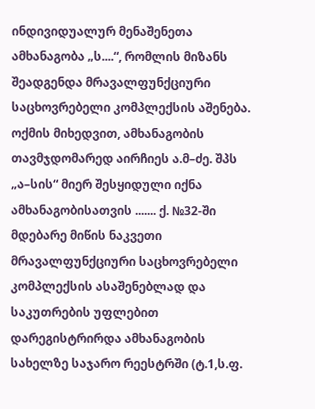ინდივიდუალურ მენაშენეთა ამხანაგობა „ს....“, რომლის მიზანს შეადგენდა მრავალფუნქციური საცხოვრებელი კომპლექსის აშენება. ოქმის მიხედვით, ამხანაგობის თავმჯდომარედ აირჩიეს ა.მ–ძე. შპს „ა–სის“ მიერ შესყიდული იქნა ამხანაგობისათვის ....... ქ. №32-ში მდებარე მიწის ნაკვეთი მრავალფუნქციური საცხოვრებელი კომპლექსის ასაშენებლად და საკუთრების უფლებით დარეგისტრირდა ამხანაგობის სახელზე საჯარო რეესტრში (ტ.1,ს.ფ.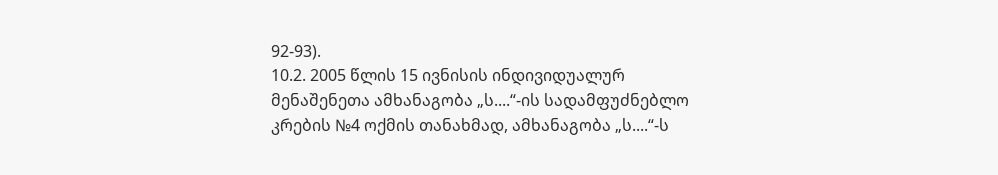92-93).
10.2. 2005 წლის 15 ივნისის ინდივიდუალურ მენაშენეთა ამხანაგობა „ს....“-ის სადამფუძნებლო კრების №4 ოქმის თანახმად, ამხანაგობა „ს....“-ს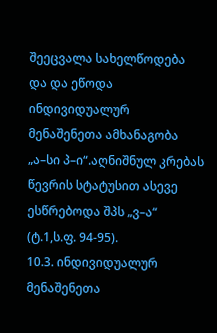შეეცვალა სახელწოდება და და ეწოდა ინდივიდუალურ მენაშენეთა ამხანაგობა „ა–სი პ–ი“.აღნიშნულ კრებას წევრის სტატუსით ასევე ესწრებოდა შპს „ვ–ა“ (ტ.1,ს.ფ. 94-95).
10.3. ინდივიდუალურ მენაშენეთა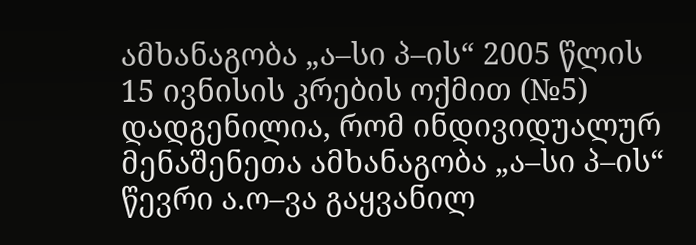ამხანაგობა „ა–სი პ–ის“ 2005 წლის 15 ივნისის კრების ოქმით (№5) დადგენილია, რომ ინდივიდუალურ მენაშენეთა ამხანაგობა „ა–სი პ–ის“ წევრი ა.ო–ვა გაყვანილ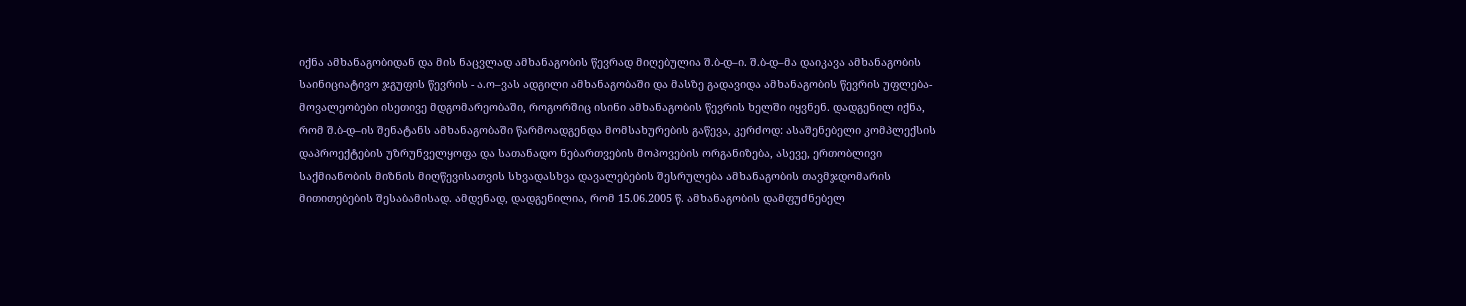იქნა ამხანაგობიდან და მის ნაცვლად ამხანაგობის წევრად მიღებულია შ.ბ-დ–ი. შ.ბ-დ–მა დაიკავა ამხანაგობის საინიციატივო ჯგუფის წევრის - ა.ო–ვას ადგილი ამხანაგობაში და მასზე გადავიდა ამხანაგობის წევრის უფლება-მოვალეობები ისეთივე მდგომარეობაში, როგორშიც ისინი ამხანაგობის წევრის ხელში იყვნენ. დადგენილ იქნა, რომ შ.ბ-დ–ის შენატანს ამხანაგობაში წარმოადგენდა მომსახურების გაწევა, კერძოდ: ასაშენებელი კომპლექსის დაპროექტების უზრუნველყოფა და სათანადო ნებართვების მოპოვების ორგანიზება, ასევე, ერთობლივი საქმიანობის მიზნის მიღწევისათვის სხვადასხვა დავალებების შესრულება ამხანაგობის თავმჯდომარის მითითებების შესაბამისად. ამდენად, დადგენილია, რომ 15.06.2005 წ. ამხანაგობის დამფუძნებელ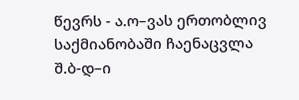წევრს - ა.ო–ვას ერთობლივ საქმიანობაში ჩაენაცვლა შ.ბ-დ–ი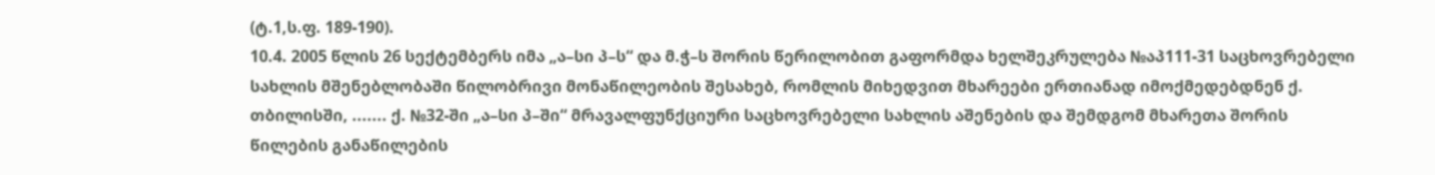(ტ.1,ს.ფ. 189-190).
10.4. 2005 წლის 26 სექტემბერს იმა „ა–სი პ–ს“ და მ.ჭ–ს შორის წერილობით გაფორმდა ხელშეკრულება №აპ111-31 საცხოვრებელი სახლის მშენებლობაში წილობრივი მონაწილეობის შესახებ, რომლის მიხედვით მხარეები ერთიანად იმოქმედებდნენ ქ. თბილისში, ....... ქ. №32-ში „ა–სი პ–ში“ მრავალფუნქციური საცხოვრებელი სახლის აშენების და შემდგომ მხარეთა შორის წილების განაწილების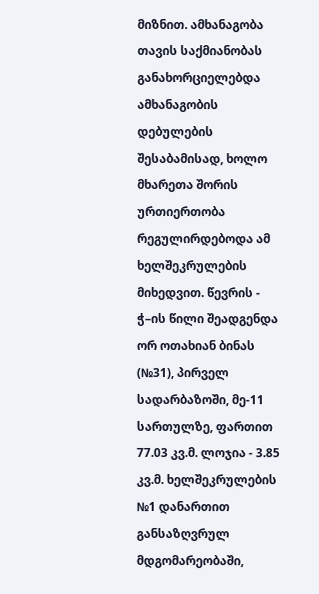მიზნით. ამხანაგობა თავის საქმიანობას განახორციელებდა ამხანაგობის დებულების შესაბამისად, ხოლო მხარეთა შორის ურთიერთობა რეგულირდებოდა ამ ხელშეკრულების მიხედვით. წევრის - ჭ–ის წილი შეადგენდა ორ ოთახიან ბინას (№31), პირველ სადარბაზოში, მე-11 სართულზე, ფართით 77.03 კვ.მ. ლოჯია - 3.85 კვ.მ. ხელშეკრულების №1 დანართით განსაზღვრულ მდგომარეობაში,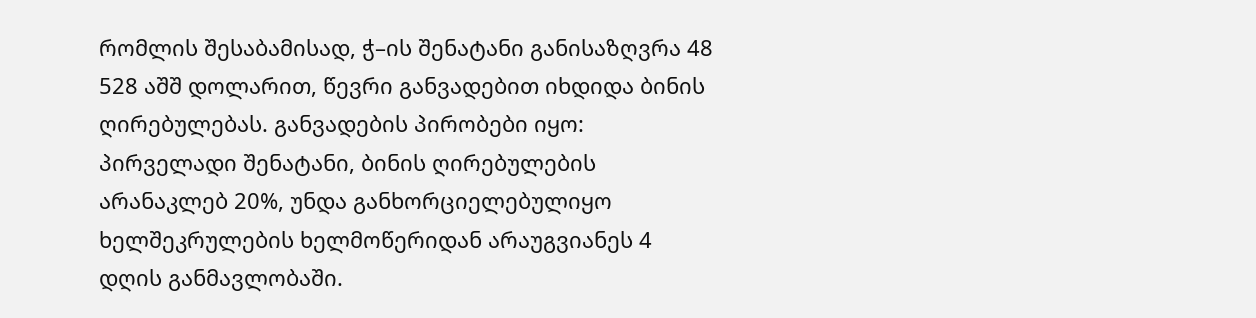რომლის შესაბამისად, ჭ–ის შენატანი განისაზღვრა 48 528 აშშ დოლარით, წევრი განვადებით იხდიდა ბინის ღირებულებას. განვადების პირობები იყო: პირველადი შენატანი, ბინის ღირებულების არანაკლებ 20%, უნდა განხორციელებულიყო ხელშეკრულების ხელმოწერიდან არაუგვიანეს 4 დღის განმავლობაში.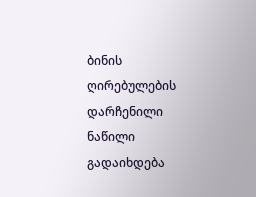ბინის ღირებულების დარჩენილი ნაწილი გადაიხდება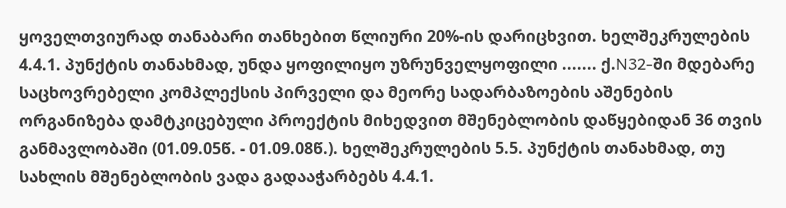ყოველთვიურად თანაბარი თანხებით წლიური 20%-ის დარიცხვით. ხელშეკრულების 4.4.1. პუნქტის თანახმად, უნდა ყოფილიყო უზრუნველყოფილი ....... ქ.N32-ში მდებარე საცხოვრებელი კომპლექსის პირველი და მეორე სადარბაზოების აშენების ორგანიზება დამტკიცებული პროექტის მიხედვით მშენებლობის დაწყებიდან 36 თვის განმავლობაში (01.09.05წ. - 01.09.08წ.). ხელშეკრულების 5.5. პუნქტის თანახმად, თუ სახლის მშენებლობის ვადა გადააჭარბებს 4.4.1.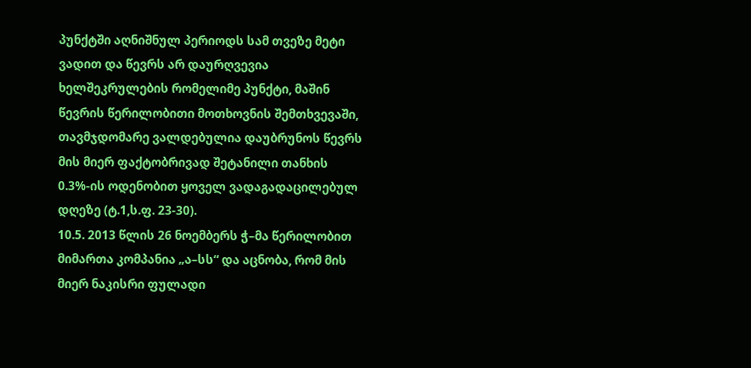პუნქტში აღნიშნულ პერიოდს სამ თვეზე მეტი ვადით და წევრს არ დაურღვევია ხელშეკრულების რომელიმე პუნქტი, მაშინ წევრის წერილობითი მოთხოვნის შემთხვევაში, თავმჯდომარე ვალდებულია დაუბრუნოს წევრს მის მიერ ფაქტობრივად შეტანილი თანხის 0.3%-ის ოდენობით ყოველ ვადაგადაცილებულ დღეზე (ტ.1,ს.ფ. 23-30).
10.5. 2013 წლის 26 ნოემბერს ჭ–მა წერილობით მიმართა კომპანია „ა–სს“ და აცნობა, რომ მის მიერ ნაკისრი ფულადი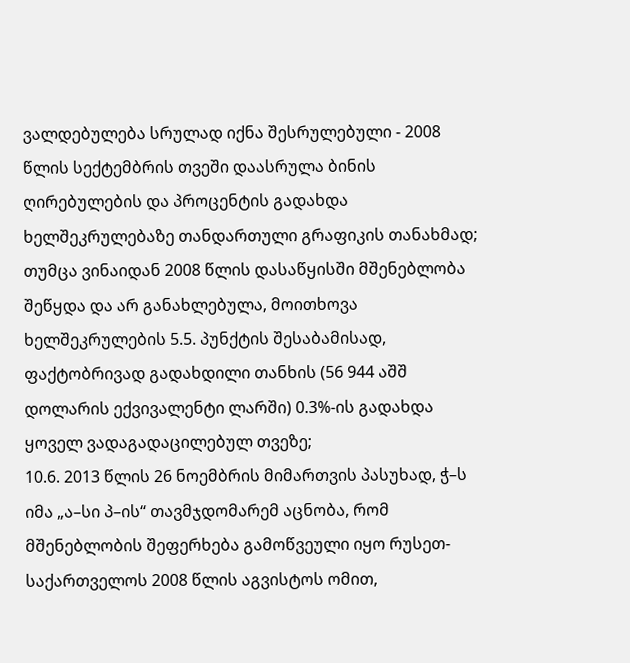ვალდებულება სრულად იქნა შესრულებული - 2008 წლის სექტემბრის თვეში დაასრულა ბინის ღირებულების და პროცენტის გადახდა ხელშეკრულებაზე თანდართული გრაფიკის თანახმად; თუმცა ვინაიდან 2008 წლის დასაწყისში მშენებლობა შეწყდა და არ განახლებულა, მოითხოვა ხელშეკრულების 5.5. პუნქტის შესაბამისად, ფაქტობრივად გადახდილი თანხის (56 944 აშშ დოლარის ექვივალენტი ლარში) 0.3%-ის გადახდა ყოველ ვადაგადაცილებულ თვეზე;
10.6. 2013 წლის 26 ნოემბრის მიმართვის პასუხად, ჭ–ს იმა „ა–სი პ–ის“ თავმჯდომარემ აცნობა, რომ მშენებლობის შეფერხება გამოწვეული იყო რუსეთ-საქართველოს 2008 წლის აგვისტოს ომით,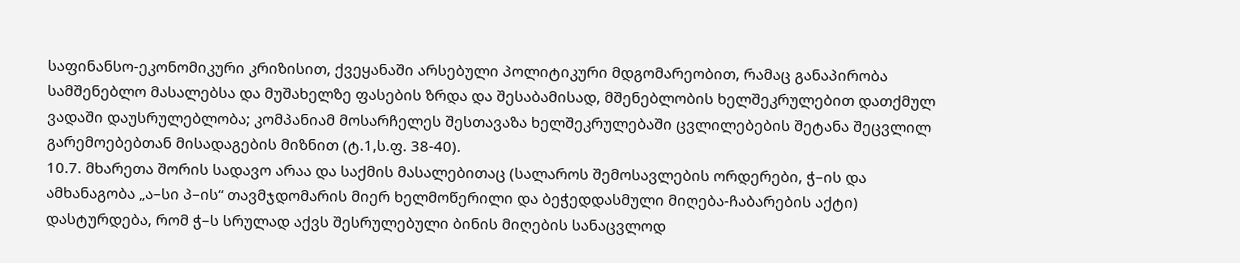საფინანსო-ეკონომიკური კრიზისით, ქვეყანაში არსებული პოლიტიკური მდგომარეობით, რამაც განაპირობა სამშენებლო მასალებსა და მუშახელზე ფასების ზრდა და შესაბამისად, მშენებლობის ხელშეკრულებით დათქმულ ვადაში დაუსრულებლობა; კომპანიამ მოსარჩელეს შესთავაზა ხელშეკრულებაში ცვლილებების შეტანა შეცვლილ გარემოებებთან მისადაგების მიზნით (ტ.1,ს.ფ. 38-40).
10.7. მხარეთა შორის სადავო არაა და საქმის მასალებითაც (სალაროს შემოსავლების ორდერები, ჭ–ის და ამხანაგობა „ა–სი პ–ის“ თავმჯდომარის მიერ ხელმოწერილი და ბეჭედდასმული მიღება-ჩაბარების აქტი) დასტურდება, რომ ჭ–ს სრულად აქვს შესრულებული ბინის მიღების სანაცვლოდ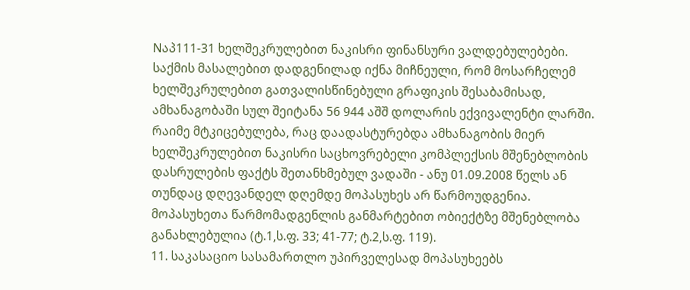Nაპ111-31 ხელშეკრულებით ნაკისრი ფინანსური ვალდებულებები. საქმის მასალებით დადგენილად იქნა მიჩნეული, რომ მოსარჩელემ ხელშეკრულებით გათვალისწინებული გრაფიკის შესაბამისად, ამხანაგობაში სულ შეიტანა 56 944 აშშ დოლარის ექვივალენტი ლარში. რაიმე მტკიცებულება, რაც დაადასტურებდა ამხანაგობის მიერ ხელშეკრულებით ნაკისრი საცხოვრებელი კომპლექსის მშენებლობის დასრულების ფაქტს შეთანხმებულ ვადაში - ანუ 01.09.2008 წელს ან თუნდაც დღევანდელ დღემდე მოპასუხეს არ წარმოუდგენია. მოპასუხეთა წარმომადგენლის განმარტებით ობიექტზე მშენებლობა განახლებულია (ტ.1,ს.ფ. 33; 41-77; ტ.2,ს.ფ. 119).
11. საკასაციო სასამართლო უპირველესად მოპასუხეებს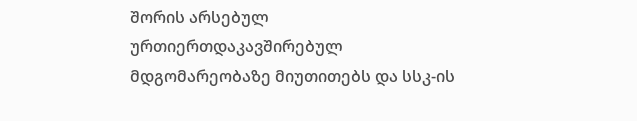შორის არსებულ ურთიერთდაკავშირებულ მდგომარეობაზე მიუთითებს და სსკ-ის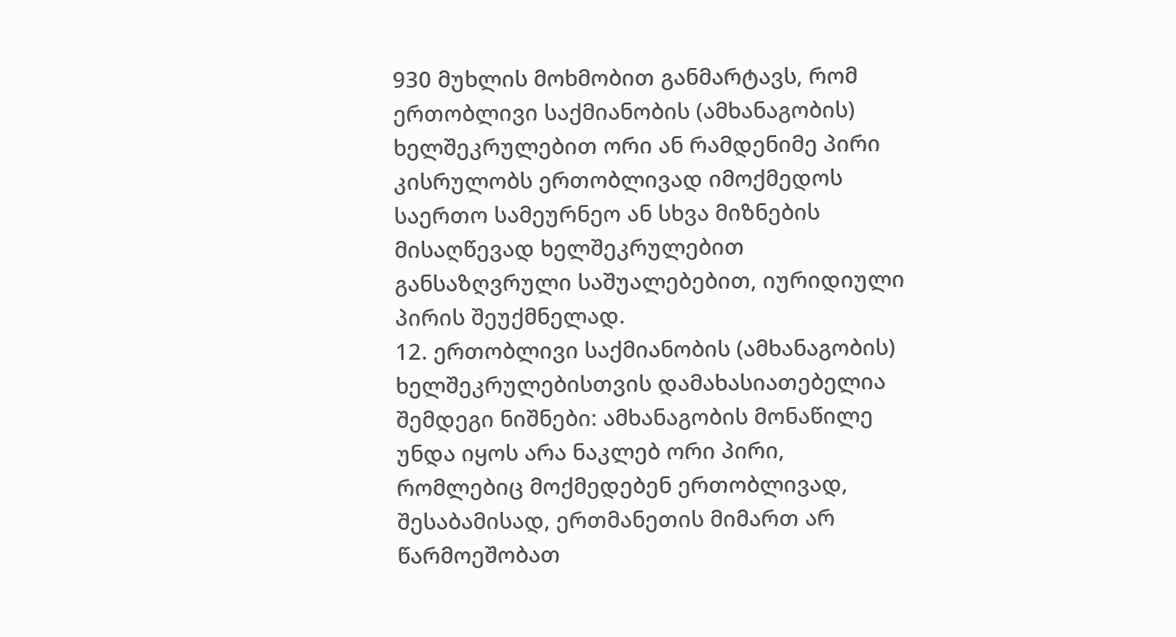930 მუხლის მოხმობით განმარტავს, რომ ერთობლივი საქმიანობის (ამხანაგობის) ხელშეკრულებით ორი ან რამდენიმე პირი კისრულობს ერთობლივად იმოქმედოს საერთო სამეურნეო ან სხვა მიზნების მისაღწევად ხელშეკრულებით განსაზღვრული საშუალებებით, იურიდიული პირის შეუქმნელად.
12. ერთობლივი საქმიანობის (ამხანაგობის) ხელშეკრულებისთვის დამახასიათებელია შემდეგი ნიშნები: ამხანაგობის მონაწილე უნდა იყოს არა ნაკლებ ორი პირი, რომლებიც მოქმედებენ ერთობლივად, შესაბამისად, ერთმანეთის მიმართ არ წარმოეშობათ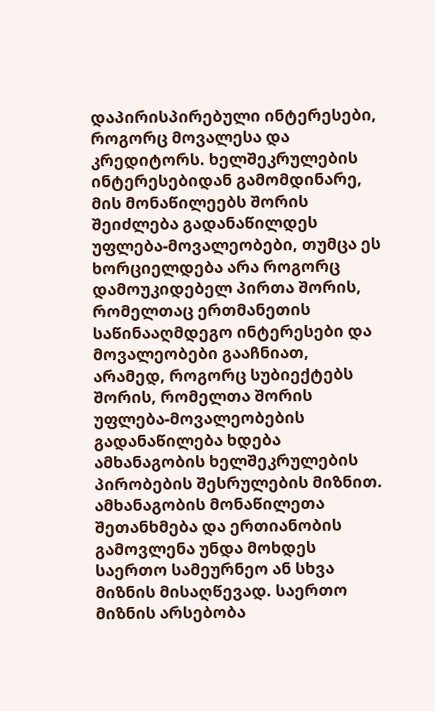დაპირისპირებული ინტერესები, როგორც მოვალესა და კრედიტორს. ხელშეკრულების ინტერესებიდან გამომდინარე, მის მონაწილეებს შორის შეიძლება გადანაწილდეს უფლება-მოვალეობები, თუმცა ეს ხორციელდება არა როგორც დამოუკიდებელ პირთა შორის, რომელთაც ერთმანეთის საწინააღმდეგო ინტერესები და მოვალეობები გააჩნიათ, არამედ, როგორც სუბიექტებს შორის, რომელთა შორის უფლება-მოვალეობების გადანაწილება ხდება ამხანაგობის ხელშეკრულების პირობების შესრულების მიზნით. ამხანაგობის მონაწილეთა შეთანხმება და ერთიანობის გამოვლენა უნდა მოხდეს საერთო სამეურნეო ან სხვა მიზნის მისაღწევად. საერთო მიზნის არსებობა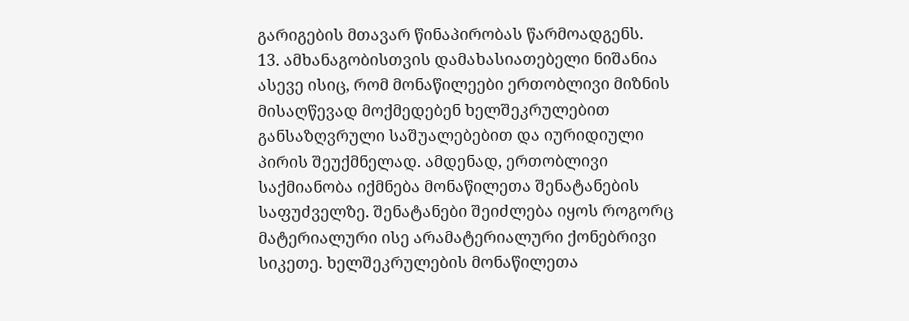გარიგების მთავარ წინაპირობას წარმოადგენს.
13. ამხანაგობისთვის დამახასიათებელი ნიშანია ასევე ისიც, რომ მონაწილეები ერთობლივი მიზნის მისაღწევად მოქმედებენ ხელშეკრულებით განსაზღვრული საშუალებებით და იურიდიული პირის შეუქმნელად. ამდენად, ერთობლივი საქმიანობა იქმნება მონაწილეთა შენატანების საფუძველზე. შენატანები შეიძლება იყოს როგორც მატერიალური ისე არამატერიალური ქონებრივი სიკეთე. ხელშეკრულების მონაწილეთა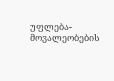უფლება-მოვალეობების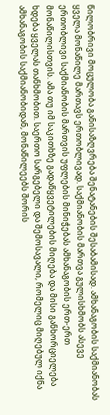წილობრივი მოცულობა განისაზღვრება შენატანების შესაბამისად. ამხანაგობის საქმიანობას ყველა მონაწილე მართავს ერთობლივად. საქმიანობის მართვა გულისხმობს ასევე ერთობლივი საქმიანობის მართვის უფლების მინიჭებას ამხანაგობის ერთ-ერთ მონაწილისთვის. ამა თუ იმ საკითხზე გადაწყვეტილების მიღება და მისი განხორციელება ხდება ყველას თანხმობით. საერთო სარგებელი და შემოსავალი, რომელიც მიღებულ იქნა ამხანაგობის საქმიანობიდან, მონაწილეებს შორის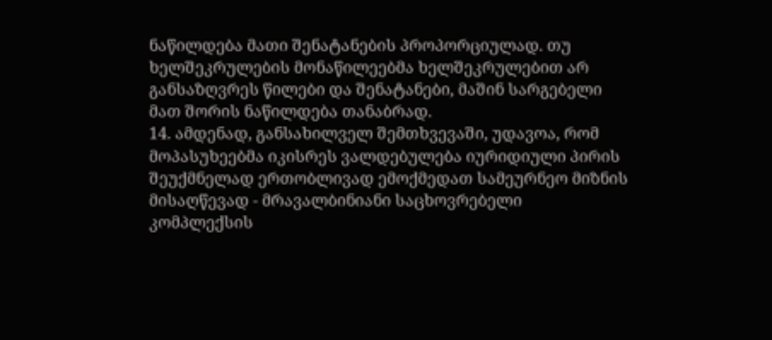ნაწილდება მათი შენატანების პროპორციულად. თუ ხელშეკრულების მონაწილეებმა ხელშეკრულებით არ განსაზღვრეს წილები და შენატანები, მაშინ სარგებელი მათ შორის ნაწილდება თანაბრად.
14. ამდენად, განსახილველ შემთხვევაში, უდავოა, რომ მოპასუხეებმა იკისრეს ვალდებულება იურიდიული პირის შეუქმნელად ერთობლივად ემოქმედათ სამეურნეო მიზნის მისაღწევად - მრავალბინიანი საცხოვრებელი კომპლექსის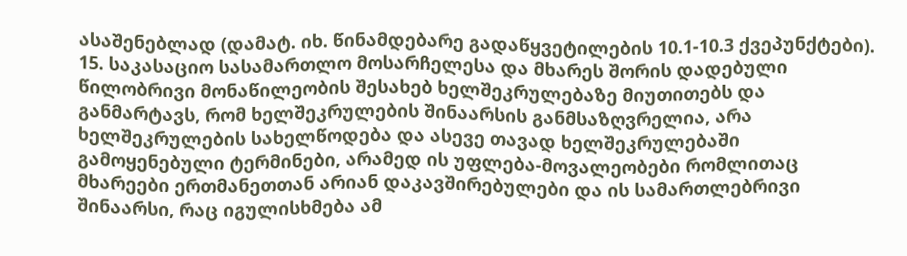ასაშენებლად (დამატ. იხ. წინამდებარე გადაწყვეტილების 10.1-10.3 ქვეპუნქტები).
15. საკასაციო სასამართლო მოსარჩელესა და მხარეს შორის დადებული წილობრივი მონაწილეობის შესახებ ხელშეკრულებაზე მიუთითებს და განმარტავს, რომ ხელშეკრულების შინაარსის განმსაზღვრელია, არა ხელშეკრულების სახელწოდება და ასევე თავად ხელშეკრულებაში გამოყენებული ტერმინები, არამედ ის უფლება-მოვალეობები რომლითაც მხარეები ერთმანეთთან არიან დაკავშირებულები და ის სამართლებრივი შინაარსი, რაც იგულისხმება ამ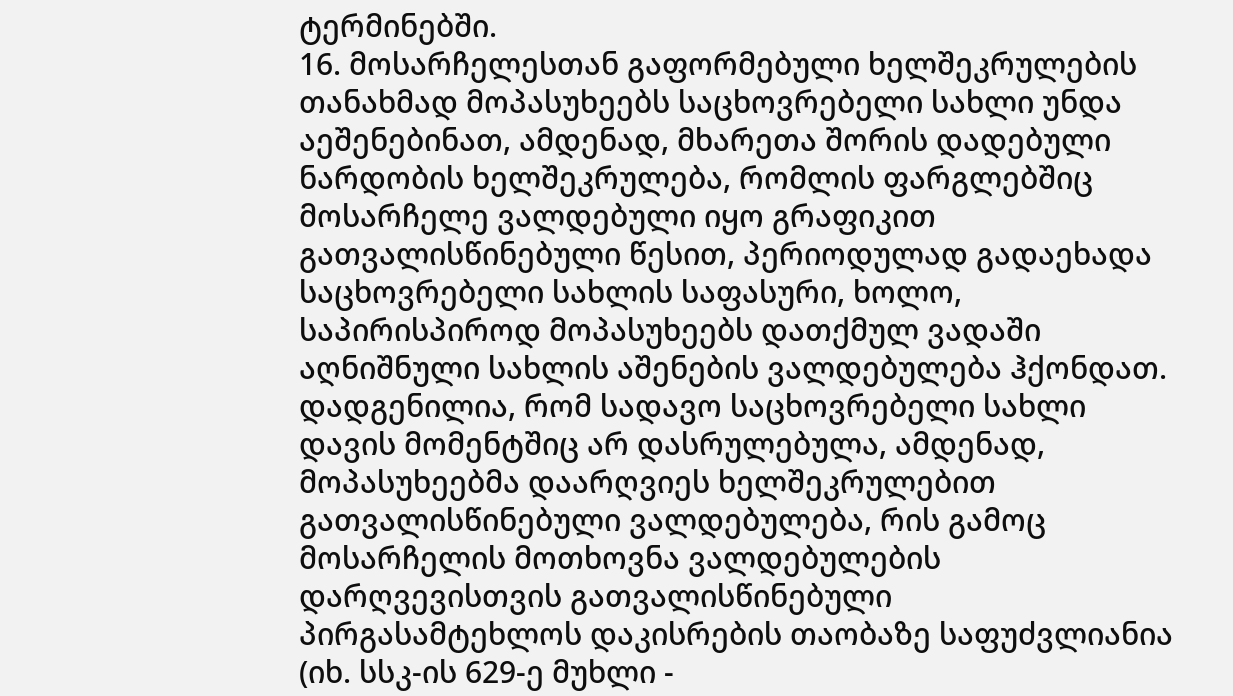ტერმინებში.
16. მოსარჩელესთან გაფორმებული ხელშეკრულების თანახმად მოპასუხეებს საცხოვრებელი სახლი უნდა აეშენებინათ, ამდენად, მხარეთა შორის დადებული ნარდობის ხელშეკრულება, რომლის ფარგლებშიც მოსარჩელე ვალდებული იყო გრაფიკით გათვალისწინებული წესით, პერიოდულად გადაეხადა საცხოვრებელი სახლის საფასური, ხოლო, საპირისპიროდ მოპასუხეებს დათქმულ ვადაში აღნიშნული სახლის აშენების ვალდებულება ჰქონდათ. დადგენილია, რომ სადავო საცხოვრებელი სახლი დავის მომენტშიც არ დასრულებულა, ამდენად, მოპასუხეებმა დაარღვიეს ხელშეკრულებით გათვალისწინებული ვალდებულება, რის გამოც მოსარჩელის მოთხოვნა ვალდებულების დარღვევისთვის გათვალისწინებული პირგასამტეხლოს დაკისრების თაობაზე საფუძვლიანია (იხ. სსკ-ის 629-ე მუხლი -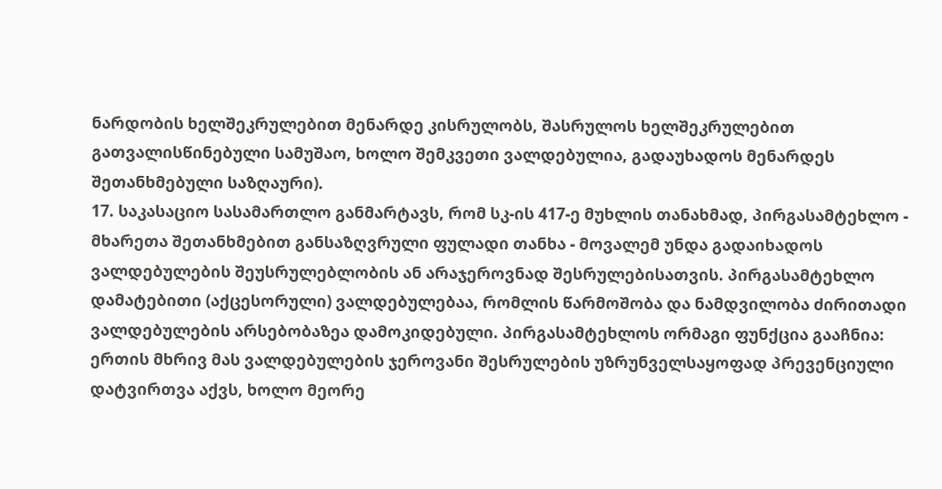ნარდობის ხელშეკრულებით მენარდე კისრულობს, შასრულოს ხელშეკრულებით გათვალისწინებული სამუშაო, ხოლო შემკვეთი ვალდებულია, გადაუხადოს მენარდეს შეთანხმებული საზღაური).
17. საკასაციო სასამართლო განმარტავს, რომ სკ-ის 417-ე მუხლის თანახმად, პირგასამტეხლო - მხარეთა შეთანხმებით განსაზღვრული ფულადი თანხა - მოვალემ უნდა გადაიხადოს ვალდებულების შეუსრულებლობის ან არაჯეროვნად შესრულებისათვის. პირგასამტეხლო დამატებითი (აქცესორული) ვალდებულებაა, რომლის წარმოშობა და ნამდვილობა ძირითადი ვალდებულების არსებობაზეა დამოკიდებული. პირგასამტეხლოს ორმაგი ფუნქცია გააჩნია: ერთის მხრივ მას ვალდებულების ჯეროვანი შესრულების უზრუნველსაყოფად პრევენციული დატვირთვა აქვს, ხოლო მეორე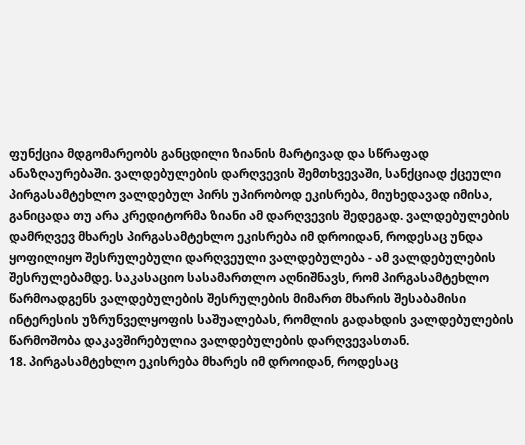ფუნქცია მდგომარეობს განცდილი ზიანის მარტივად და სწრაფად ანაზღაურებაში. ვალდებულების დარღვევის შემთხვევაში, სანქციად ქცეული პირგასამტეხლო ვალდებულ პირს უპირობოდ ეკისრება, მიუხედავად იმისა, განიცადა თუ არა კრედიტორმა ზიანი ამ დარღვევის შედეგად. ვალდებულების დამრღვევ მხარეს პირგასამტეხლო ეკისრება იმ დროიდან, როდესაც უნდა ყოფილიყო შესრულებული დარღვეული ვალდებულება - ამ ვალდებულების შესრულებამდე. საკასაციო სასამართლო აღნიშნავს, რომ პირგასამტეხლო წარმოადგენს ვალდებულების შესრულების მიმართ მხარის შესაბამისი ინტერესის უზრუნველყოფის საშუალებას, რომლის გადახდის ვალდებულების წარმოშობა დაკავშირებულია ვალდებულების დარღვევასთან.
18. პირგასამტეხლო ეკისრება მხარეს იმ დროიდან, როდესაც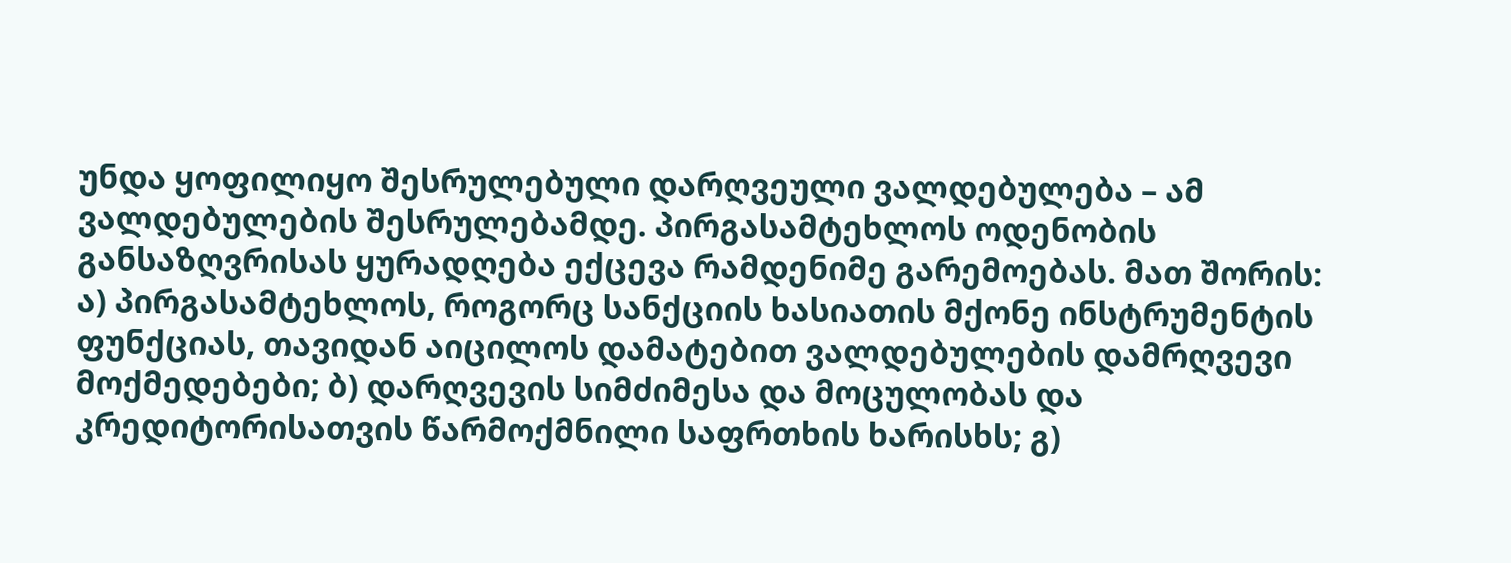უნდა ყოფილიყო შესრულებული დარღვეული ვალდებულება – ამ ვალდებულების შესრულებამდე. პირგასამტეხლოს ოდენობის განსაზღვრისას ყურადღება ექცევა რამდენიმე გარემოებას. მათ შორის: ა) პირგასამტეხლოს, როგორც სანქციის ხასიათის მქონე ინსტრუმენტის ფუნქციას, თავიდან აიცილოს დამატებით ვალდებულების დამრღვევი მოქმედებები; ბ) დარღვევის სიმძიმესა და მოცულობას და კრედიტორისათვის წარმოქმნილი საფრთხის ხარისხს; გ)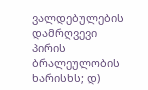ვალდებულების დამრღვევი პირის ბრალეულობის ხარისხს; დ)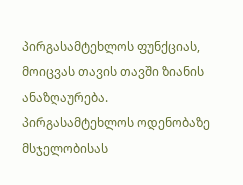პირგასამტეხლოს ფუნქციას, მოიცვას თავის თავში ზიანის ანაზღაურება. პირგასამტეხლოს ოდენობაზე მსჯელობისას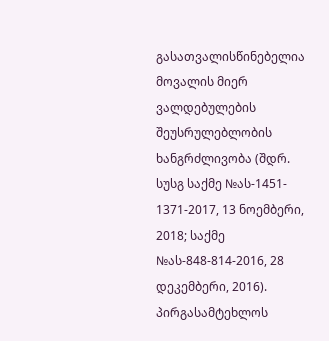გასათვალისწინებელია მოვალის მიერ ვალდებულების შეუსრულებლობის ხანგრძლივობა (შდრ. სუსგ საქმე №ას-1451- 1371-2017, 13 ნოემბერი, 2018; საქმე №ას-848-814-2016, 28 დეკემბერი, 2016). პირგასამტეხლოს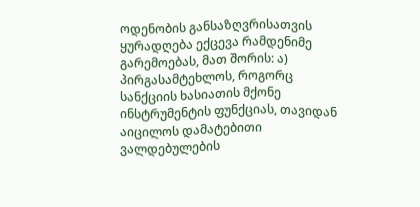ოდენობის განსაზღვრისათვის ყურადღება ექცევა რამდენიმე გარემოებას, მათ შორის: ა) პირგასამტეხლოს, როგორც სანქციის ხასიათის მქონე ინსტრუმენტის ფუნქციას, თავიდან აიცილოს დამატებითი ვალდებულების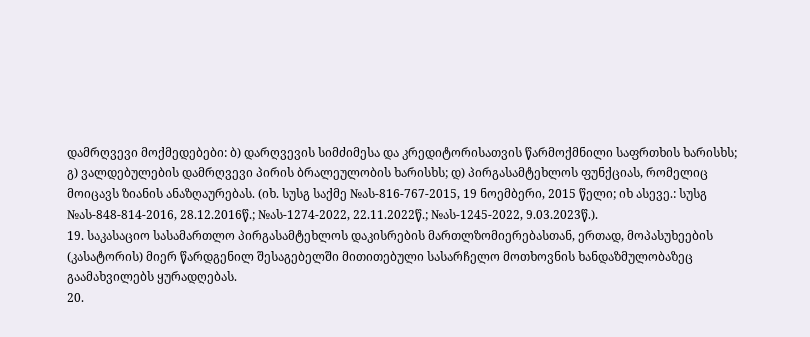დამრღვევი მოქმედებები: ბ) დარღვევის სიმძიმესა და კრედიტორისათვის წარმოქმნილი საფრთხის ხარისხს; გ) ვალდებულების დამრღვევი პირის ბრალეულობის ხარისხს; დ) პირგასამტეხლოს ფუნქციას, რომელიც მოიცავს ზიანის ანაზღაურებას. (იხ. სუსგ საქმე №ას-816-767-2015, 19 ნოემბერი, 2015 წელი; იხ ასევე.: სუსგ №ას-848-814-2016, 28.12.2016წ.; №ას-1274-2022, 22.11.2022წ.; №ას-1245-2022, 9.03.2023წ.).
19. საკასაციო სასამართლო პირგასამტეხლოს დაკისრების მართლზომიერებასთან, ერთად, მოპასუხეების (კასატორის) მიერ წარდგენილ შესაგებელში მითითებული სასარჩელო მოთხოვნის ხანდაზმულობაზეც გაამახვილებს ყურადღებას.
20.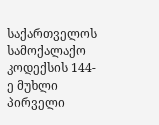საქართველოს სამოქალაქო კოდექსის 144-ე მუხლი პირველი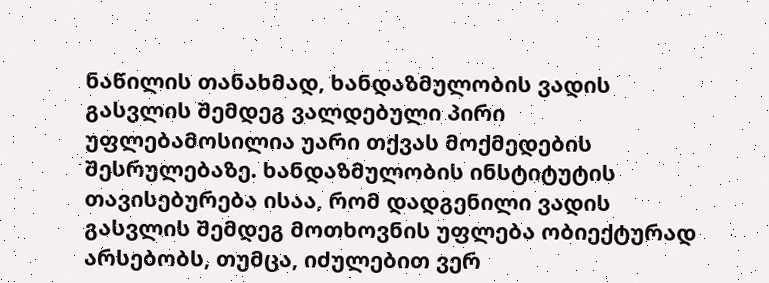ნაწილის თანახმად, ხანდაზმულობის ვადის გასვლის შემდეგ ვალდებული პირი უფლებამოსილია უარი თქვას მოქმედების შესრულებაზე. ხანდაზმულობის ინსტიტუტის თავისებურება ისაა, რომ დადგენილი ვადის გასვლის შემდეგ მოთხოვნის უფლება ობიექტურად არსებობს, თუმცა, იძულებით ვერ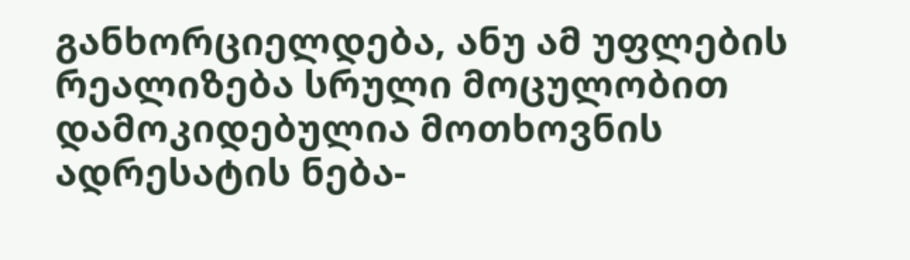განხორციელდება, ანუ ამ უფლების რეალიზება სრული მოცულობით დამოკიდებულია მოთხოვნის ადრესატის ნება-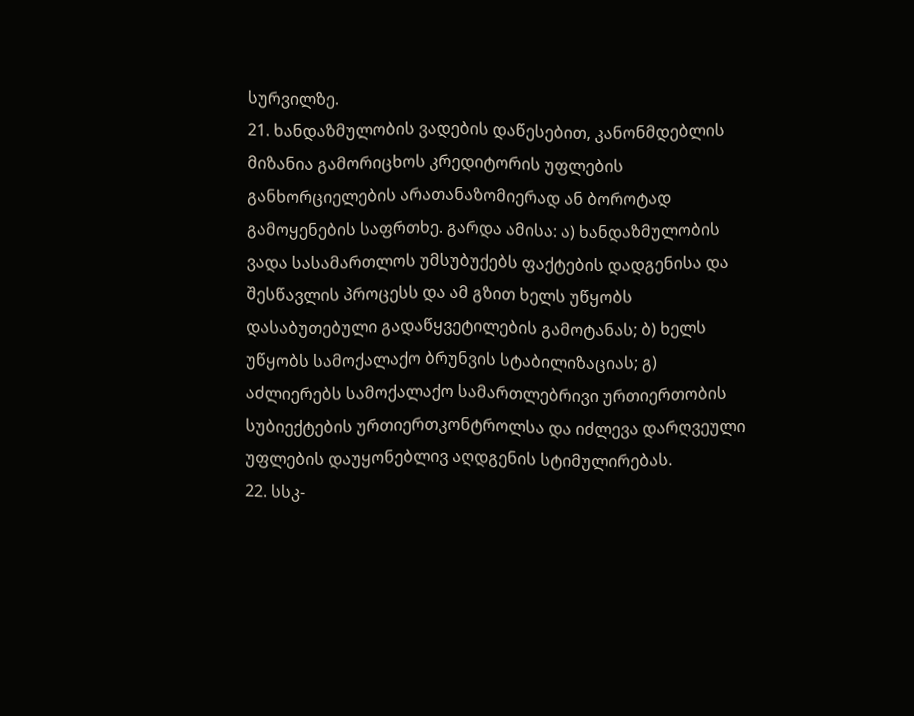სურვილზე.
21. ხანდაზმულობის ვადების დაწესებით, კანონმდებლის მიზანია გამორიცხოს კრედიტორის უფლების განხორციელების არათანაზომიერად ან ბოროტად გამოყენების საფრთხე. გარდა ამისა: ა) ხანდაზმულობის ვადა სასამართლოს უმსუბუქებს ფაქტების დადგენისა და შესწავლის პროცესს და ამ გზით ხელს უწყობს დასაბუთებული გადაწყვეტილების გამოტანას; ბ) ხელს უწყობს სამოქალაქო ბრუნვის სტაბილიზაციას; გ) აძლიერებს სამოქალაქო სამართლებრივი ურთიერთობის სუბიექტების ურთიერთკონტროლსა და იძლევა დარღვეული უფლების დაუყონებლივ აღდგენის სტიმულირებას.
22. სსკ-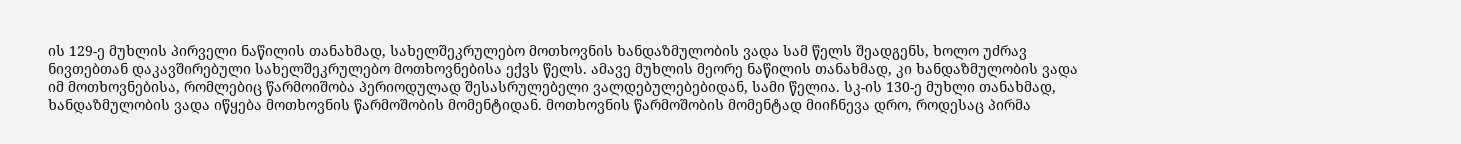ის 129-ე მუხლის პირველი ნაწილის თანახმად, სახელშეკრულებო მოთხოვნის ხანდაზმულობის ვადა სამ წელს შეადგენს, ხოლო უძრავ ნივთებთან დაკავშირებული სახელშეკრულებო მოთხოვნებისა ექვს წელს. ამავე მუხლის მეორე ნაწილის თანახმად, კი ხანდაზმულობის ვადა იმ მოთხოვნებისა, რომლებიც წარმოიშობა პერიოდულად შესასრულებელი ვალდებულებებიდან, სამი წელია. სკ-ის 130-ე მუხლი თანახმად, ხანდაზმულობის ვადა იწყება მოთხოვნის წარმოშობის მომენტიდან. მოთხოვნის წარმოშობის მომენტად მიიჩნევა დრო, როდესაც პირმა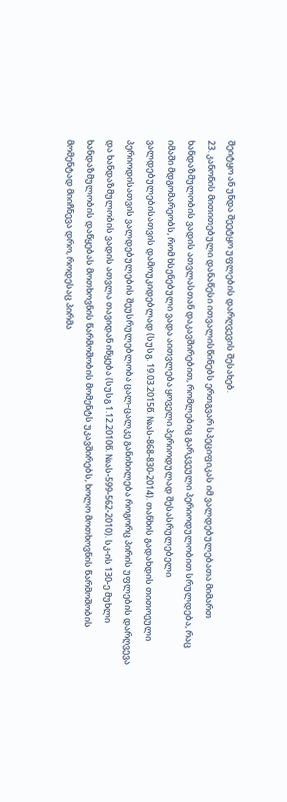შეიტყო ან უნდა შეეტყო უფლების დარღვევის შესახებ.
23. კანონის მითითებული დანაწესი ითვალისწინებს ერთგვარ სპეციფიკას იმ ვალდებულებათა მიმართ ხანდაზმულობის ვადის ათვლასთან დაკავშირებით, რომლებიც გარკვეული პერიოდულობით სრულდება, რაც იმაში მდგომარეობს, რომ ხსენებული ვადა აითვლება ყოველი პერიოდულად შესასრულებელი ვალდებულებისათვის დამოუკიდებლად (სუსგ. 19.03.2015წ. №ას-868-830-2014). თანხის გადახდის თითოეული პერიოდისათვის ვალდებულების შეუსრულებლობა ცალ-ცალკე განიხილება როგორც პირის უფლების დარღვევა და ხანდაზმულობის ვადის ათვლა თავიდან იწყება (სუსგ 1.12.2010წ. №ას-599-562-2010). სკ-ის 130-ე მუხლი ხანდაზმულობის დაწყებას მოთხოვნის წარმოშობის მომენტს უკავშირებს, ხოლო მოთხოვნის წარმოშობის მომენტად მიიჩნევა დრო, როდესაც პირმა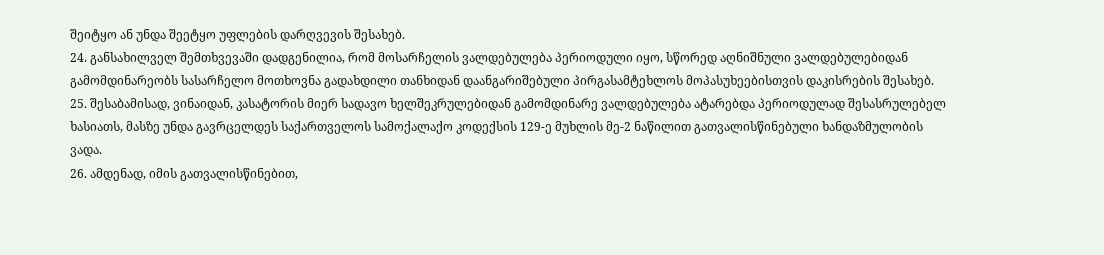შეიტყო ან უნდა შეეტყო უფლების დარღვევის შესახებ.
24. განსახილველ შემთხვევაში დადგენილია, რომ მოსარჩელის ვალდებულება პერიოდული იყო, სწორედ აღნიშნული ვალდებულებიდან გამომდინარეობს სასარჩელო მოთხოვნა გადახდილი თანხიდან დაანგარიშებული პირგასამტეხლოს მოპასუხეებისთვის დაკისრების შესახებ.
25. შესაბამისად, ვინაიდან, კასატორის მიერ სადავო ხელშეკრულებიდან გამომდინარე ვალდებულება ატარებდა პერიოდულად შესასრულებელ ხასიათს, მასზე უნდა გავრცელდეს საქართველოს სამოქალაქო კოდექსის 129-ე მუხლის მე-2 ნაწილით გათვალისწინებული ხანდაზმულობის ვადა.
26. ამდენად, იმის გათვალისწინებით,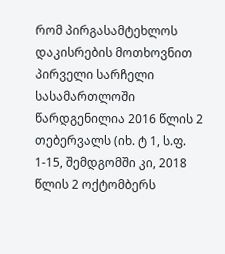რომ პირგასამტეხლოს დაკისრების მოთხოვნით პირველი სარჩელი სასამართლოში წარდგენილია 2016 წლის 2 თებერვალს (იხ. ტ 1, ს.ფ. 1-15, შემდგომში კი, 2018 წლის 2 ოქტომბერს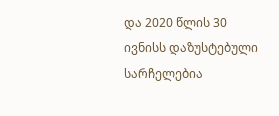და 2020 წლის 30 ივნისს დაზუსტებული სარჩელებია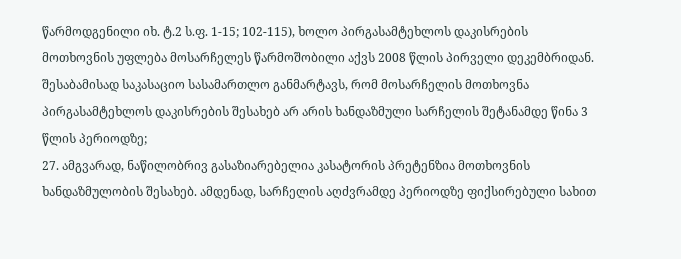წარმოდგენილი იხ. ტ.2 ს.ფ. 1-15; 102-115), ხოლო პირგასამტეხლოს დაკისრების მოთხოვნის უფლება მოსარჩელეს წარმოშობილი აქვს 2008 წლის პირველი დეკემბრიდან. შესაბამისად საკასაციო სასამართლო განმარტავს, რომ მოსარჩელის მოთხოვნა პირგასამტეხლოს დაკისრების შესახებ არ არის ხანდაზმული სარჩელის შეტანამდე წინა 3 წლის პერიოდზე;
27. ამგვარად, ნაწილობრივ გასაზიარებელია კასატორის პრეტენზია მოთხოვნის ხანდაზმულობის შესახებ. ამდენად, სარჩელის აღძვრამდე პერიოდზე ფიქსირებული სახით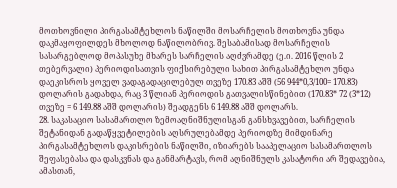მოთხოვნილი პირგასამტეხლოს ნაწილში მოსარჩელის მოთხოვნა უნდა დაკმაყოფილდეს მხოლოდ ნაწილობრივ. შესაბამისად მოსარჩელის სასარგებლოდ მოპასუხე მხარეს სარჩელის აღძვრამდე (ე.ი. 2016 წლის 2 თებერვალი) პერიოდისათვის ფიქსირებული სახით პირგასამტეხლო უნდა დაეკისროს ყოველ ვადაგადაცილებულ თვეზე 170.83 აშშ (56 944*0,3/100= 170.83) დოლარის გადახდა, რაც 3 წლიან პერიოდის გათვალისწინებით (170.83* 72 (3*12) თვეზე = 6 149.88 აშშ დოლარის) შეადგენს 6 149.88 აშშ დოლარს.
28. საკასაციო სასამართლო ზემოაღნიშნულისგან განსხვავებით, სარჩელის შეტანიდან გადაწყვეტილების აღსრულებამდე პერიოდზე მიმდინარე პირგასამტეხლოს დაკისრების ნაწილში, იზიარებს სააპელაციო სასამართლოს შეფასებასა და დასკვნას და განმარტავს, რომ აღნიშნულს კასატორი არ შედავებია, ამასთან,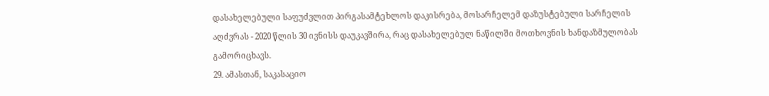დასახელებული საფუძვლით პირგასამტეხლოს დაკისრება, მოსარჩელემ დაზუსტებული სარჩელის აღძვრას - 2020 წლის 30 ივნისს დაუკავშირა, რაც დასახელებულ ნაწილში მოთხოვნის ხანდაზმულობას გამორიცხავს.
29. ამასთან, საკასაციო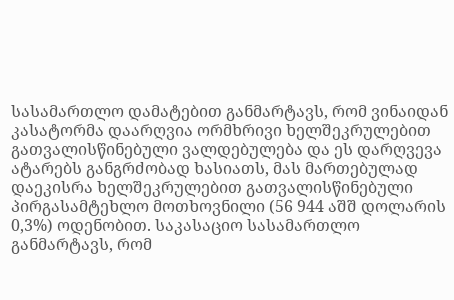სასამართლო დამატებით განმარტავს, რომ ვინაიდან კასატორმა დაარღვია ორმხრივი ხელშეკრულებით გათვალისწინებული ვალდებულება და ეს დარღვევა ატარებს განგრძობად ხასიათს, მას მართებულად დაეკისრა ხელშეკრულებით გათვალისწინებული პირგასამტეხლო მოთხოვნილი (56 944 აშშ დოლარის 0,3%) ოდენობით. საკასაციო სასამართლო განმარტავს, რომ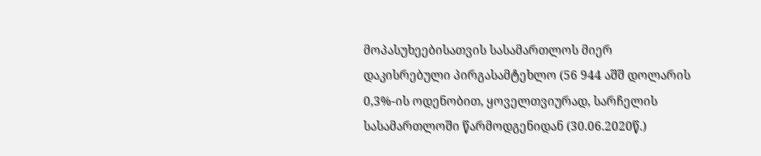მოპასუხეებისათვის სასამართლოს მიერ დაკისრებული პირგასამტეხლო (56 944 აშშ დოლარის 0,3%-ის ოდენობით, ყოველთვიურად, სარჩელის სასამართლოში წარმოდგენიდან (30.06.2020წ.)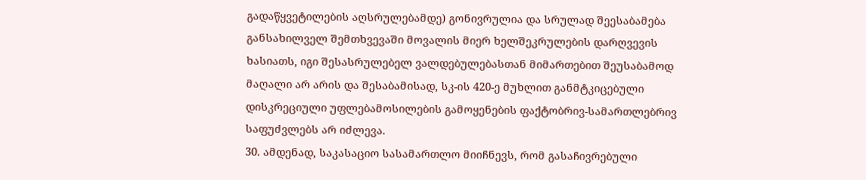გადაწყვეტილების აღსრულებამდე) გონივრულია და სრულად შეესაბამება განსახილველ შემთხვევაში მოვალის მიერ ხელშეკრულების დარღვევის ხასიათს, იგი შესასრულებელ ვალდებულებასთან მიმართებით შეუსაბამოდ მაღალი არ არის და შესაბამისად, სკ-ის 420-ე მუხლით განმტკიცებული დისკრეციული უფლებამოსილების გამოყენების ფაქტობრივ-სამართლებრივ საფუძვლებს არ იძლევა.
30. ამდენად, საკასაციო სასამართლო მიიჩნევს, რომ გასაჩივრებული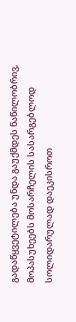გადაწყვეტილება უნდა გაუქმდეს ნაწილობრივ, მოპასუხეებს მოსარჩელის სასარგებლოდ სოლიდარულად დაეკისროთ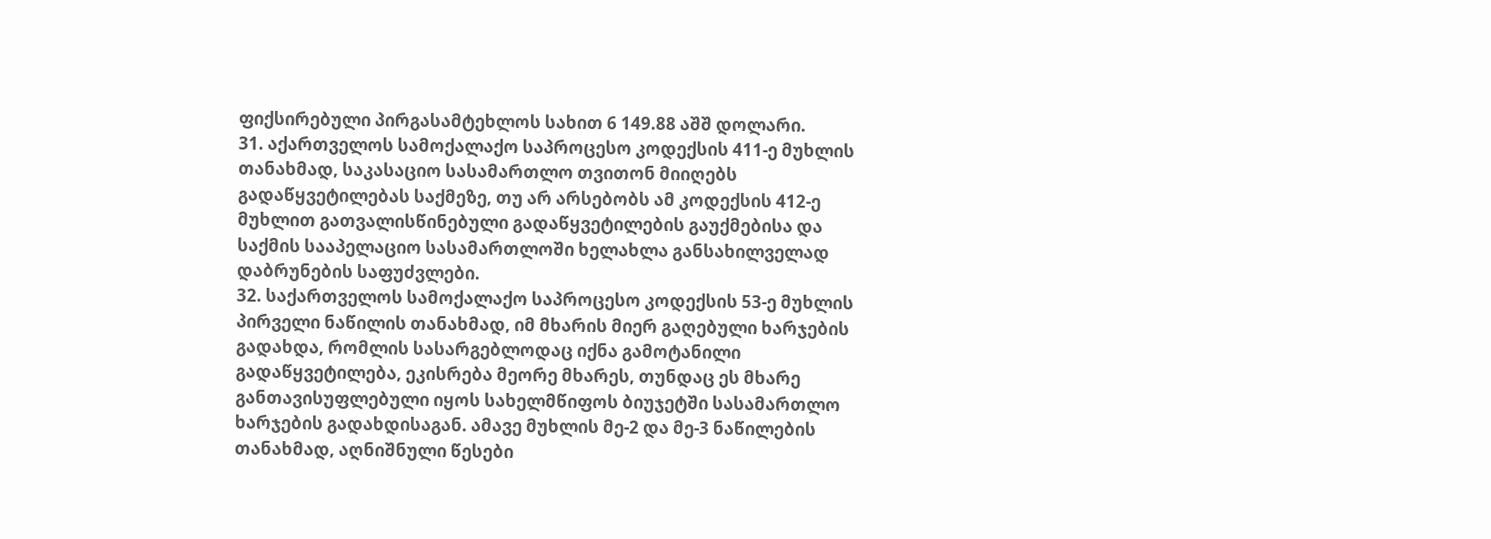ფიქსირებული პირგასამტეხლოს სახით 6 149.88 აშშ დოლარი.
31. აქართველოს სამოქალაქო საპროცესო კოდექსის 411-ე მუხლის თანახმად, საკასაციო სასამართლო თვითონ მიიღებს გადაწყვეტილებას საქმეზე, თუ არ არსებობს ამ კოდექსის 412-ე მუხლით გათვალისწინებული გადაწყვეტილების გაუქმებისა და საქმის სააპელაციო სასამართლოში ხელახლა განსახილველად დაბრუნების საფუძვლები.
32. საქართველოს სამოქალაქო საპროცესო კოდექსის 53-ე მუხლის პირველი ნაწილის თანახმად, იმ მხარის მიერ გაღებული ხარჯების გადახდა, რომლის სასარგებლოდაც იქნა გამოტანილი გადაწყვეტილება, ეკისრება მეორე მხარეს, თუნდაც ეს მხარე განთავისუფლებული იყოს სახელმწიფოს ბიუჯეტში სასამართლო ხარჯების გადახდისაგან. ამავე მუხლის მე-2 და მე-3 ნაწილების თანახმად, აღნიშნული წესები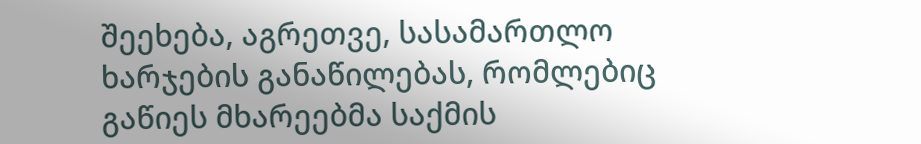შეეხება, აგრეთვე, სასამართლო ხარჯების განაწილებას, რომლებიც გაწიეს მხარეებმა საქმის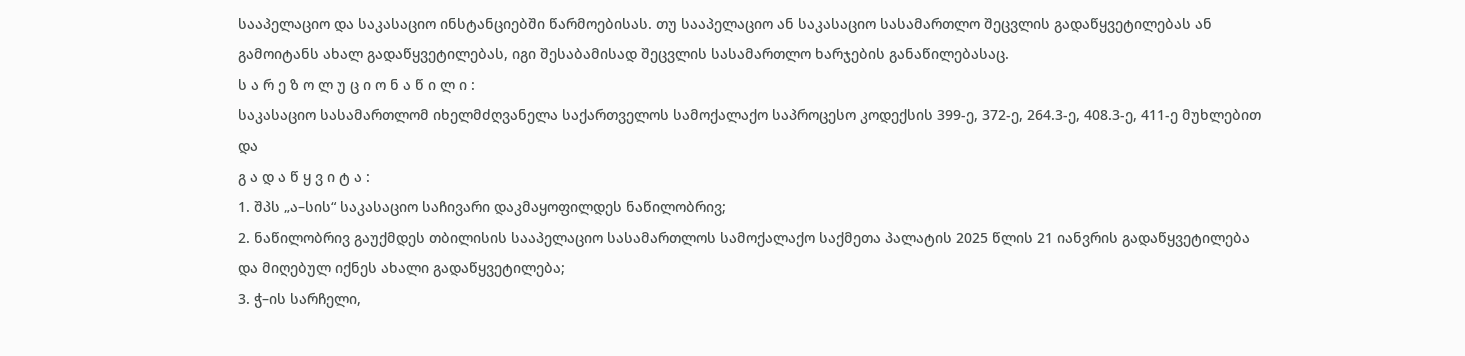სააპელაციო და საკასაციო ინსტანციებში წარმოებისას. თუ სააპელაციო ან საკასაციო სასამართლო შეცვლის გადაწყვეტილებას ან გამოიტანს ახალ გადაწყვეტილებას, იგი შესაბამისად შეცვლის სასამართლო ხარჯების განაწილებასაც.
ს ა რ ე ზ ო ლ უ ც ი ო ნ ა წ ი ლ ი :
საკასაციო სასამართლომ იხელმძღვანელა საქართველოს სამოქალაქო საპროცესო კოდექსის 399-ე, 372-ე, 264.3-ე, 408.3-ე, 411-ე მუხლებით და
გ ა დ ა წ ყ ვ ი ტ ა :
1. შპს „ა–სის“ საკასაციო საჩივარი დაკმაყოფილდეს ნაწილობრივ;
2. ნაწილობრივ გაუქმდეს თბილისის სააპელაციო სასამართლოს სამოქალაქო საქმეთა პალატის 2025 წლის 21 იანვრის გადაწყვეტილება და მიღებულ იქნეს ახალი გადაწყვეტილება;
3. ჭ–ის სარჩელი,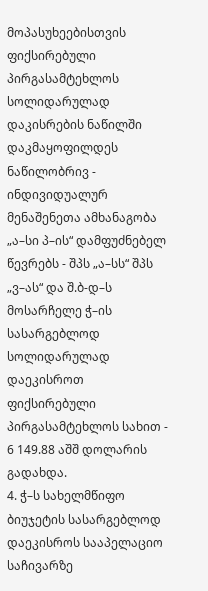მოპასუხეებისთვის ფიქსირებული პირგასამტეხლოს სოლიდარულად დაკისრების ნაწილში დაკმაყოფილდეს ნაწილობრივ - ინდივიდუალურ მენაშენეთა ამხანაგობა „ა–სი პ–ის“ დამფუძნებელ წევრებს - შპს „ა–სს“ შპს „ვ–ას“ და შ.ბ-დ–ს მოსარჩელე ჭ–ის სასარგებლოდ სოლიდარულად დაეკისროთ ფიქსირებული პირგასამტეხლოს სახით - 6 149.88 აშშ დოლარის გადახდა.
4. ჭ–ს სახელმწიფო ბიუჯეტის სასარგებლოდ დაეკისროს სააპელაციო საჩივარზე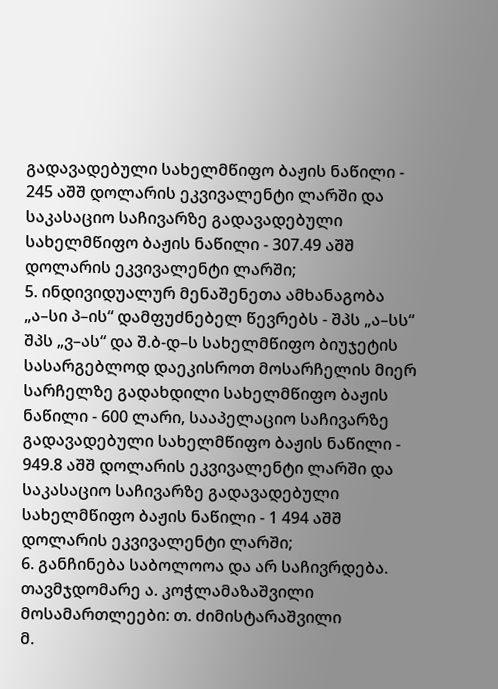გადავადებული სახელმწიფო ბაჟის ნაწილი - 245 აშშ დოლარის ეკვივალენტი ლარში და საკასაციო საჩივარზე გადავადებული სახელმწიფო ბაჟის ნაწილი - 307.49 აშშ დოლარის ეკვივალენტი ლარში;
5. ინდივიდუალურ მენაშენეთა ამხანაგობა „ა–სი პ–ის“ დამფუძნებელ წევრებს - შპს „ა–სს“ შპს „ვ–ას“ და შ.ბ-დ–ს სახელმწიფო ბიუჯეტის სასარგებლოდ დაეკისროთ მოსარჩელის მიერ სარჩელზე გადახდილი სახელმწიფო ბაჟის ნაწილი - 600 ლარი, სააპელაციო საჩივარზე გადავადებული სახელმწიფო ბაჟის ნაწილი - 949.8 აშშ დოლარის ეკვივალენტი ლარში და საკასაციო საჩივარზე გადავადებული სახელმწიფო ბაჟის ნაწილი - 1 494 აშშ დოლარის ეკვივალენტი ლარში;
6. განჩინება საბოლოოა და არ საჩივრდება.
თავმჯდომარე ა. კოჭლამაზაშვილი
მოსამართლეები: თ. ძიმისტარაშვილი
მ.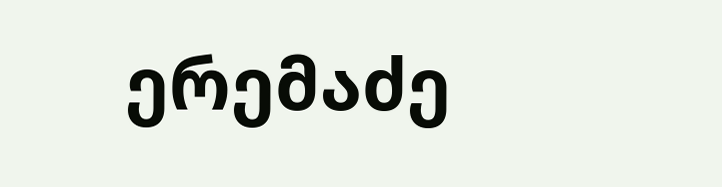ერემაძე